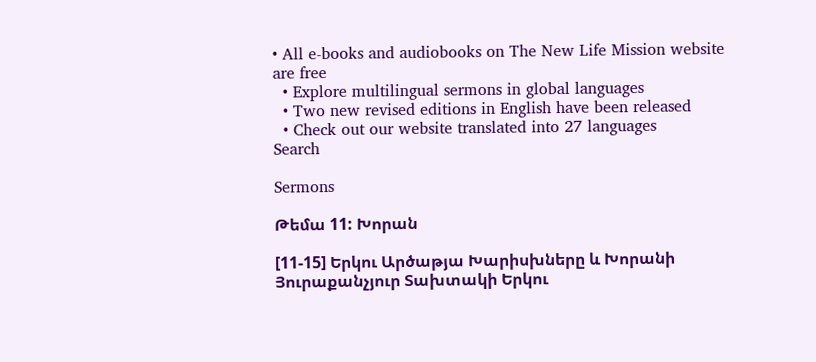• All e-books and audiobooks on The New Life Mission website are free
  • Explore multilingual sermons in global languages
  • Two new revised editions in English have been released
  • Check out our website translated into 27 languages
Search

Sermons

Թեմա 11: Խորան

[11-15] Երկու Արծաթյա Խարիսխները և Խորանի Յուրաքանչյուր Տախտակի Երկու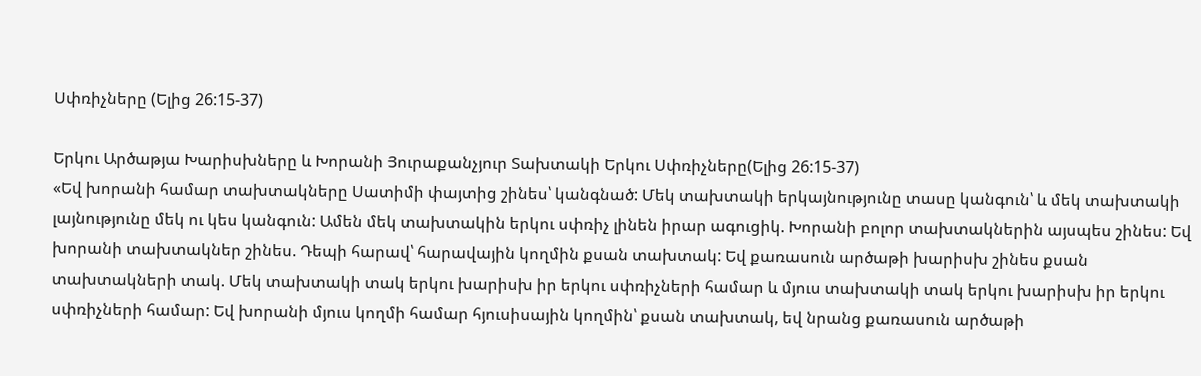Սփռիչները (Ելից 26:15-37)

Երկու Արծաթյա Խարիսխները և Խորանի Յուրաքանչյուր Տախտակի Երկու Սփռիչները(Ելից 26:15-37)
«Եվ խորանի համար տախտակները Սատիմի փայտից շինես՝ կանգնած: Մեկ տախտակի երկայնությունը տասը կանգուն՝ և մեկ տախտակի լայնությունը մեկ ու կես կանգուն: Ամեն մեկ տախտակին երկու սփռիչ լինեն իրար ագուցիկ. Խորանի բոլոր տախտակներին այսպես շինես: Եվ խորանի տախտակներ շինես. Դեպի հարավ՝ հարավային կողմին քսան տախտակ: Եվ քառասուն արծաթի խարիսխ շինես քսան տախտակների տակ. Մեկ տախտակի տակ երկու խարիսխ իր երկու սփռիչների համար և մյուս տախտակի տակ երկու խարիսխ իր երկու սփռիչների համար: Եվ խորանի մյուս կողմի համար հյուսիսային կողմին՝ քսան տախտակ, եվ նրանց քառասուն արծաթի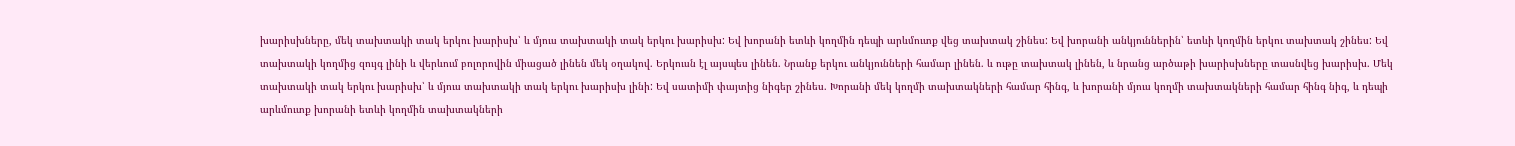խարիսխները, մեկ տախտակի տակ երկու խարիսխ՝ և մյուս տախտակի տակ երկու խարիսխ: Եվ խորանի ետևի կողմին դեպի արևմուտք վեց տախտակ շինես: Եվ խորանի անկյուններին՝ ետևի կողմին երկու տախտակ շինես: Եվ տախտակի կողմից զույգ լինի և վերևում բոլորովին միացած լինեն մեկ օղակով. Երկուսն էլ այսպես լինեն. Նրանք երկու անկյունների համար լինեն. և ութը տախտակ լինեն, և նրանց արծաթի խարիսխները տասնվեց խարիսխ. Մեկ տախտակի տակ երկու խարիսխ՝ և մյուս տախտակի տակ երկու խարիսխ լինի: Եվ սատիմի փայտից նիգեր շինես. Խորանի մեկ կողմի տախտակների համար հինգ, և խորանի մյուս կողմի տախտակների համար հինգ նիգ, և դեպի արևմուտք խորանի ետևի կողմին տախտակների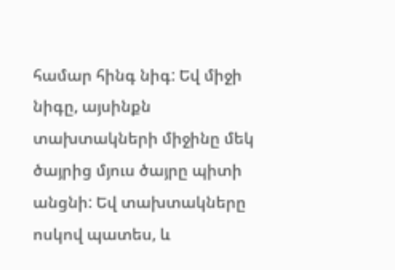համար հինգ նիգ: Եվ միջի նիգը, այսինքն տախտակների միջինը մեկ ծայրից մյուս ծայրը պիտի անցնի: Եվ տախտակները ոսկով պատես, և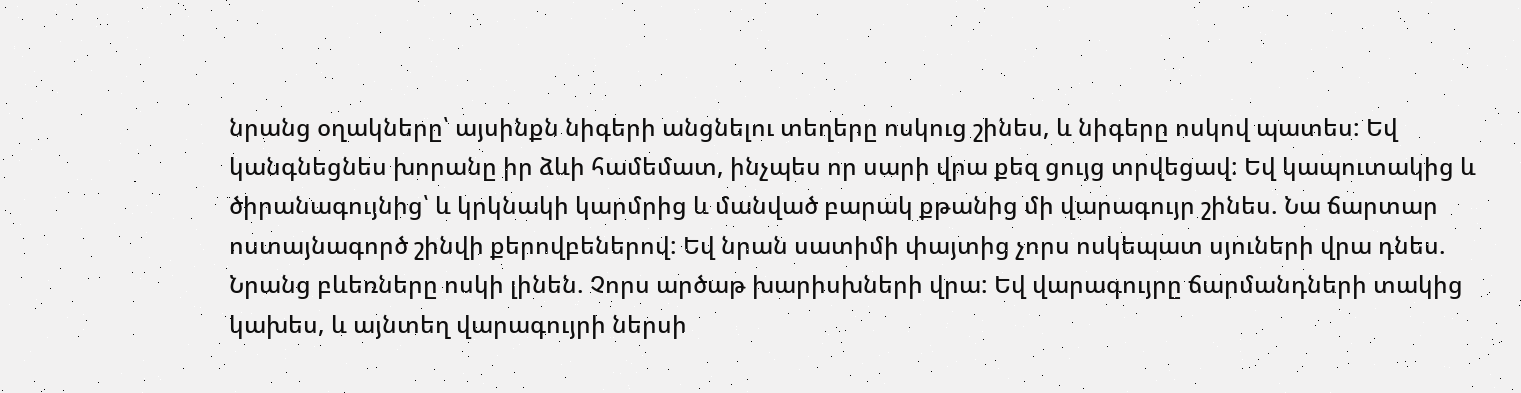նրանց օղակները՝ այսինքն նիգերի անցնելու տեղերը ոսկուց շինես, և նիգերը ոսկով պատես: Եվ կանգնեցնես խորանը իր ձևի համեմատ, ինչպես որ սարի վրա քեզ ցույց տրվեցավ: Եվ կապուտակից և ծիրանագույնից՝ և կրկնակի կարմրից և մանված բարակ քթանից մի վարագույր շինես. Նա ճարտար ոստայնագործ շինվի քերովբեներով: Եվ նրան սատիմի փայտից չորս ոսկեպատ սյուների վրա դնես. Նրանց բևեռները ոսկի լինեն. Չորս արծաթ խարիսխների վրա: Եվ վարագույրը ճարմանդների տակից կախես, և այնտեղ վարագույրի ներսի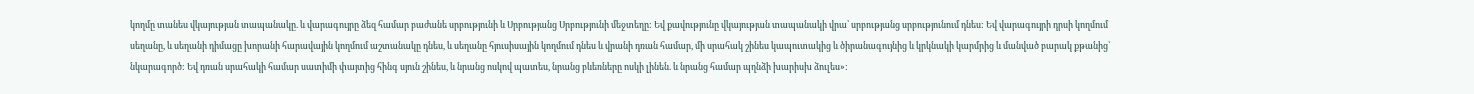կողմը տանես վկայության տապանակը. և վարագույրը ձեզ համար բաժանե սրբությունի և Սրբությանց Սրբությունի մեջտեղը: Եվ քավությունը վկայության տապանակի վրա՝ սրբությանց սրբությունում դնես: Եվ վարագույրի դրսի կողմում սեղանը, և սեղանի դիմացը խորանի հարավային կողմում աշտանակը դնես, և սեղանը հյուսիսային կողմում դնես և վրանի դռան համար, մի սրահակ շինես կապուտակից և ծիրանագույնից և կրկնակի կարմրից և մանված բարակ քթանից՝ նկարագործ: Եվ դռան սրահակի համար սատիմի փայտից հինգ սյուն շինես, և նրանց ոսկով պատես, նրանց բևեռները ոսկի լինեն. և նրանց համար պղնձի խարիսխ ձուլես»: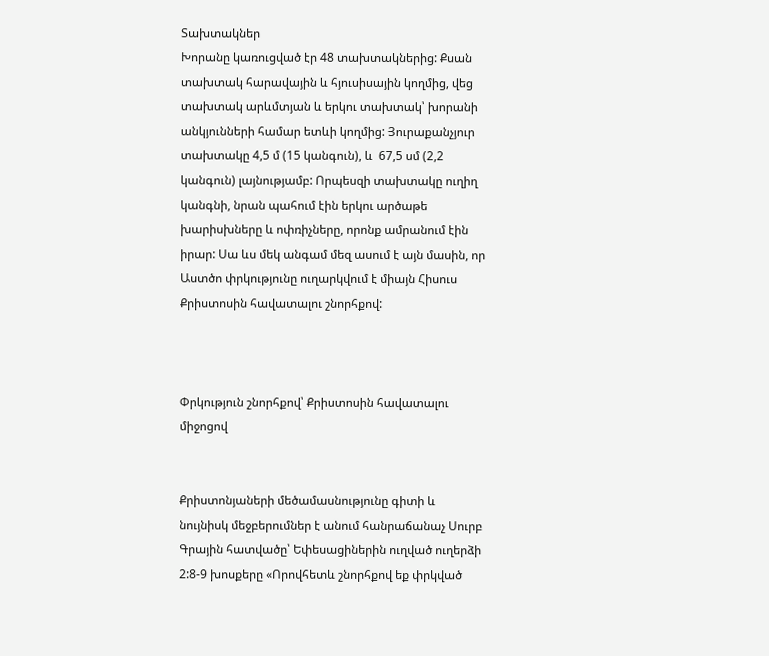Տախտակներ
Խորանը կառուցված էր 48 տախտակներից: Քսան տախտակ հարավային և հյուսիսային կողմից, վեց տախտակ արևմտյան և երկու տախտակ՝ խորանի անկյունների համար ետևի կողմից: Յուրաքանչյուր տախտակը 4,5 մ (15 կանգուն), և  67,5 սմ (2,2 կանգուն) լայնությամբ: Որպեսզի տախտակը ուղիղ կանգնի, նրան պահում էին երկու արծաթե խարիսխները և ոփռիչները, որոնք ամրանում էին իրար: Սա ևս մեկ անգամ մեզ ասում է այն մասին, որ Աստծո փրկությունը ուղարկվում է միայն Հիսուս Քրիստոսին հավատալու շնորհքով:



Փրկություն շնորհքով՝ Քրիստոսին հավատալու միջոցով


Քրիստոնյաների մեծամասնությունը գիտի և նույնիսկ մեջբերումներ է անում հանրաճանաչ Սուրբ Գրային հատվածը՝ Եփեսացիներին ուղված ուղերձի 2:8-9 խոսքերը «Որովհետև շնորհքով եք փրկված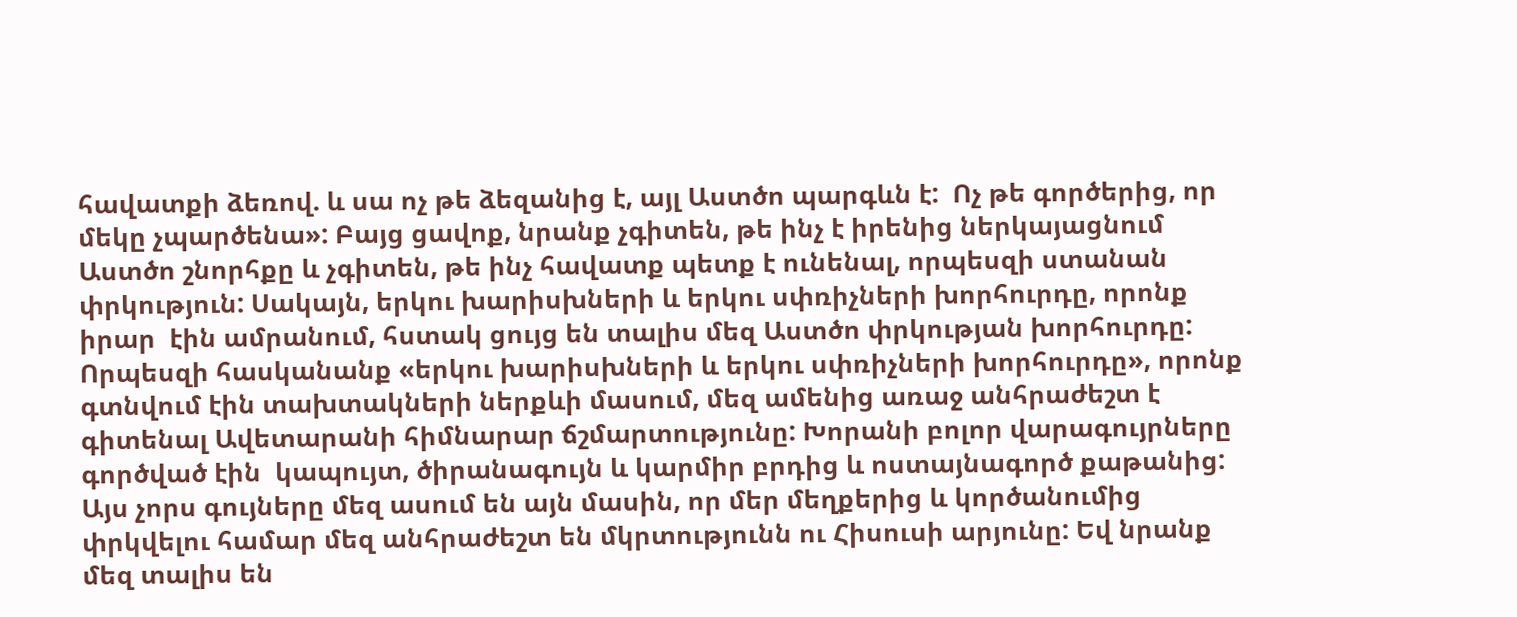հավատքի ձեռով. և սա ոչ թե ձեզանից է, այլ Աստծո պարգևն է:  Ոչ թե գործերից, որ մեկը չպարծենա»: Բայց ցավոք, նրանք չգիտեն, թե ինչ է իրենից ներկայացնում Աստծո շնորհքը և չգիտեն, թե ինչ հավատք պետք է ունենալ, որպեսզի ստանան փրկություն: Սակայն, երկու խարիսխների և երկու սփռիչների խորհուրդը, որոնք իրար  էին ամրանում, հստակ ցույց են տալիս մեզ Աստծո փրկության խորհուրդը:
Որպեսզի հասկանանք «երկու խարիսխների և երկու սփռիչների խորհուրդը», որոնք գտնվում էին տախտակների ներքևի մասում, մեզ ամենից առաջ անհրաժեշտ է գիտենալ Ավետարանի հիմնարար ճշմարտությունը: Խորանի բոլոր վարագույրները գործված էին  կապույտ, ծիրանագույն և կարմիր բրդից և ոստայնագործ քաթանից: Այս չորս գույները մեզ ասում են այն մասին, որ մեր մեղքերից և կործանումից փրկվելու համար մեզ անհրաժեշտ են մկրտությունն ու Հիսուսի արյունը: Եվ նրանք մեզ տալիս են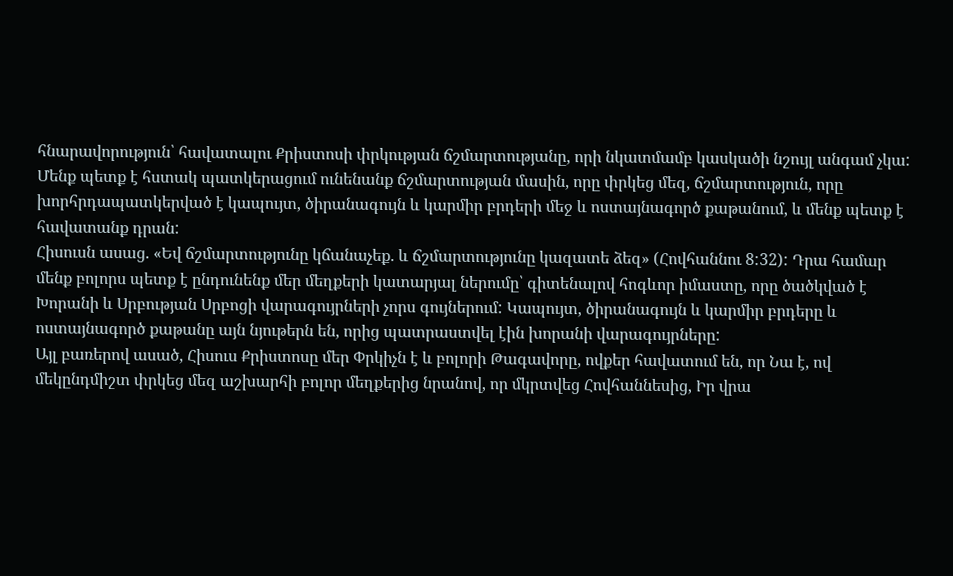հնարավորություն՝ հավատալու Քրիստոսի փրկության ճշմարտությանը, որի նկատմամբ կասկածի նշույլ անգամ չկա: Մենք պետք է հստակ պատկերացում ունենանք ճշմարտության մասին, որը փրկեց մեզ, ճշմարտություն, որը խորհրդապատկերված է կապույտ, ծիրանագույն և կարմիր բրդերի մեջ և ոստայնագործ քաթանում, և մենք պետք է հավատանք դրան:
Հիսուսն ասաց. «Եվ ճշմարտությունը կճանաչեք. և ճշմարտությունը կազատե ձեզ» (Հովհաննու 8:32): Դրա համար մենք բոլորս պետք է ընդունենք մեր մեղքերի կատարյալ ներումը՝ գիտենալով հոգևոր իմաստը, որը ծածկված է Խորանի և Սրբության Սրբոցի վարագույրների չորս գույներում: Կապույտ, ծիրանագույն և կարմիր բրդերը և ոստայնագործ քաթանը այն նյութերն են, որից պատրաստվել էին խորանի վարագույրները:
Այլ բառերով ասած, Հիսուս Քրիստոսը մեր Փրկիչն է և բոլորի Թագավորը, ովքեր հավատում են, որ Նա է, ով մեկընդմիշտ փրկեց մեզ աշխարհի բոլոր մեղքերից նրանով, որ մկրտվեց Հովհաննեսից, Իր վրա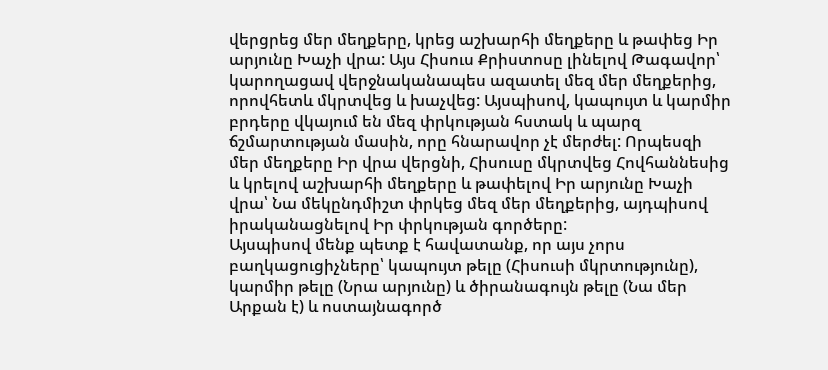վերցրեց մեր մեղքերը, կրեց աշխարհի մեղքերը և թափեց Իր արյունը Խաչի վրա: Այս Հիսուս Քրիստոսը լինելով Թագավոր՝ կարողացավ վերջնականապես ազատել մեզ մեր մեղքերից, որովհետև մկրտվեց և խաչվեց: Այսպիսով, կապույտ և կարմիր բրդերը վկայում են մեզ փրկության հստակ և պարզ ճշմարտության մասին, որը հնարավոր չէ մերժել: Որպեսզի մեր մեղքերը Իր վրա վերցնի, Հիսուսը մկրտվեց Հովհաննեսից և կրելով աշխարհի մեղքերը և թափելով Իր արյունը Խաչի վրա՝ Նա մեկընդմիշտ փրկեց մեզ մեր մեղքերից, այդպիսով իրականացնելով Իր փրկության գործերը:
Այսպիսով մենք պետք է հավատանք, որ այս չորս բաղկացուցիչները՝ կապույտ թելը (Հիսուսի մկրտությունը), կարմիր թելը (Նրա արյունը) և ծիրանագույն թելը (Նա մեր Արքան է) և ոստայնագործ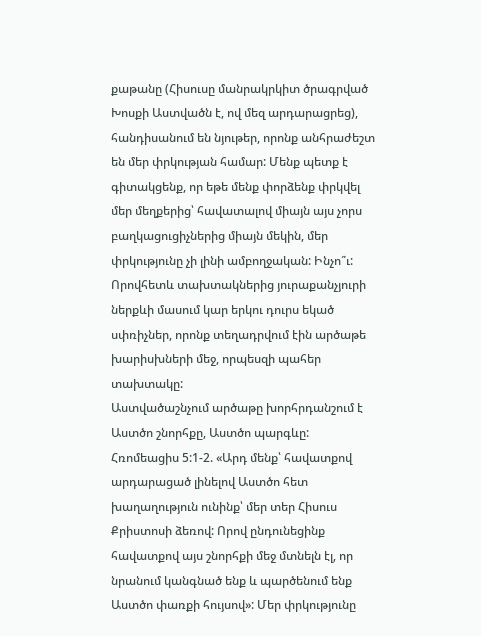քաթանը (Հիսուսը մանրակրկիտ ծրագրված Խոսքի Աստվածն է, ով մեզ արդարացրեց), հանդիսանում են նյութեր, որոնք անհրաժեշտ են մեր փրկության համար: Մենք պետք է գիտակցենք, որ եթե մենք փորձենք փրկվել մեր մեղքերից՝ հավատալով միայն այս չորս բաղկացուցիչներից միայն մեկին, մեր փրկությունը չի լինի ամբողջական: Ինչո՞ւ: Որովհետև տախտակներից յուրաքանչյուրի ներքևի մասում կար երկու դուրս եկած սփռիչներ, որոնք տեղադրվում էին արծաթե խարիսխների մեջ, որպեսզի պահեր տախտակը:
Աստվածաշնչում արծաթը խորհրդանշում է Աստծո շնորհքը, Աստծո պարգևը: Հռոմեացիս 5:1-2. «Արդ մենք՝ հավատքով արդարացած լինելով Աստծո հետ խաղաղություն ունինք՝ մեր տեր Հիսուս Քրիստոսի ձեռով: Որով ընդունեցինք հավատքով այս շնորհքի մեջ մտնելն էլ, որ նրանում կանգնած ենք և պարծենում ենք Աստծո փառքի հույսով»: Մեր փրկությունը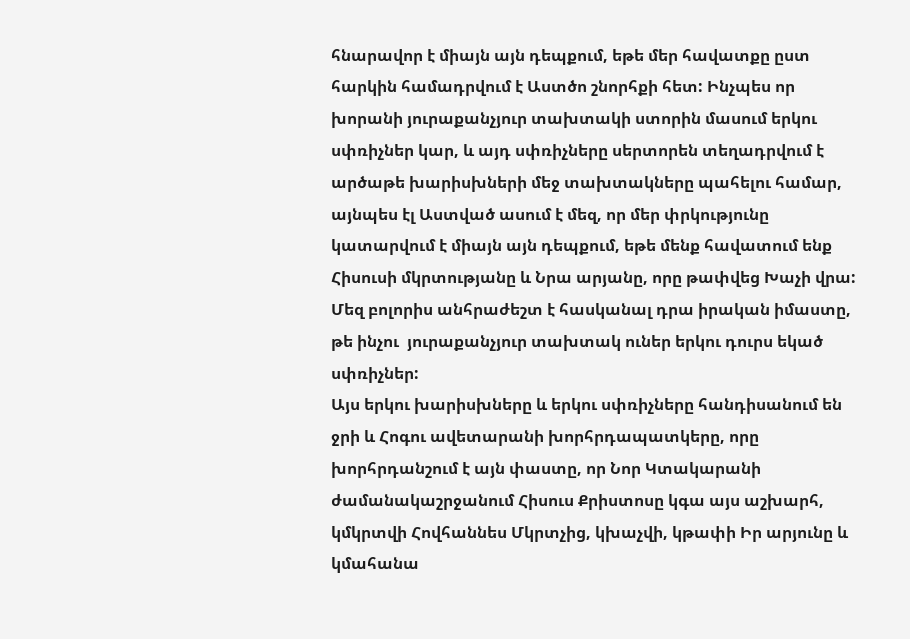հնարավոր է միայն այն դեպքում, եթե մեր հավատքը ըստ հարկին համադրվում է Աստծո շնորհքի հետ: Ինչպես որ խորանի յուրաքանչյուր տախտակի ստորին մասում երկու սփռիչներ կար, և այդ սփռիչները սերտորեն տեղադրվում է արծաթե խարիսխների մեջ տախտակները պահելու համար, այնպես էլ Աստված ասում է մեզ, որ մեր փրկությունը կատարվում է միայն այն դեպքում, եթե մենք հավատում ենք Հիսուսի մկրտությանը և Նրա արյանը, որը թափվեց Խաչի վրա:
Մեզ բոլորիս անհրաժեշտ է հասկանալ դրա իրական իմաստը, թե ինչու  յուրաքանչյուր տախտակ ուներ երկու դուրս եկած սփռիչներ:
Այս երկու խարիսխները և երկու սփռիչները հանդիսանում են ջրի և Հոգու ավետարանի խորհրդապատկերը, որը խորհրդանշում է այն փաստը, որ Նոր Կտակարանի ժամանակաշրջանում Հիսուս Քրիստոսը կգա այս աշխարհ, կմկրտվի Հովհաննես Մկրտչից, կխաչվի, կթափի Իր արյունը և կմահանա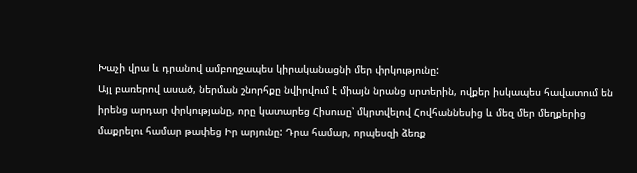Խաչի վրա և դրանով ամբողջապես կիրականացնի մեր փրկությունը:
Այլ բառերով ասած, ներման շնորհքը նվիրվում է միայն նրանց սրտերին, ովքեր իսկապես հավատում են իրենց արդար փրկությանը, որը կատարեց Հիսուսը՝ մկրտվելով Հովհաննեսից և մեզ մեր մեղքերից մաքրելու համար թափեց Իր արյունը: Դրա համար, որպեսզի ձեռք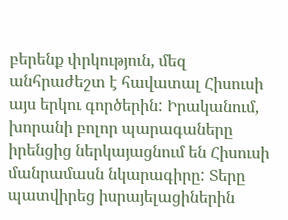բերենք փրկություն, մեզ անհրաժեշտ է հավատալ Հիսուսի այս երկու գործերին: Իրականում, խորանի բոլոր պարագաները իրենցից ներկայացնում են Հիսուսի մանրամասն նկարագիրը: Տերը պատվիրեց իսրայելացիներին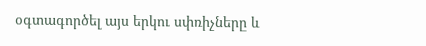օգտագործել այս երկու սփռիչները և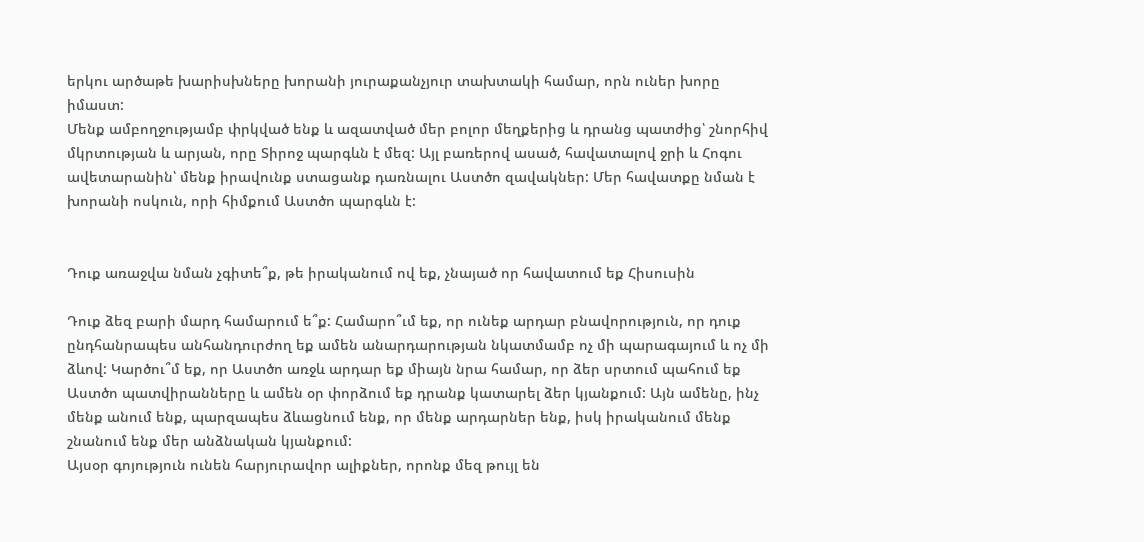երկու արծաթե խարիսխները խորանի յուրաքանչյուր տախտակի համար, որն ուներ խորը իմաստ:
Մենք ամբողջությամբ փրկված ենք և ազատված մեր բոլոր մեղքերից և դրանց պատժից՝ շնորհիվ մկրտության և արյան, որը Տիրոջ պարգևն է մեզ: Այլ բառերով ասած, հավատալով ջրի և Հոգու ավետարանին՝ մենք իրավունք ստացանք դառնալու Աստծո զավակներ: Մեր հավատքը նման է խորանի ոսկուն, որի հիմքում Աստծո պարգևն է:


Դուք առաջվա նման չգիտե՞ք, թե իրականում ով եք, չնայած որ հավատում եք Հիսուսին

Դուք ձեզ բարի մարդ համարում ե՞ք: Համարո՞ւմ եք, որ ունեք արդար բնավորություն, որ դուք ընդհանրապես անհանդուրժող եք ամեն անարդարության նկատմամբ ոչ մի պարագայում և ոչ մի ձևով: Կարծու՞մ եք, որ Աստծո առջև արդար եք միայն նրա համար, որ ձեր սրտում պահում եք Աստծո պատվիրանները և ամեն օր փորձում եք դրանք կատարել ձեր կյանքում: Այն ամենը, ինչ մենք անում ենք, պարզապես ձևացնում ենք, որ մենք արդարներ ենք, իսկ իրականում մենք շնանում ենք մեր անձնական կյանքում:
Այսօր գոյություն ունեն հարյուրավոր ալիքներ, որոնք մեզ թույլ են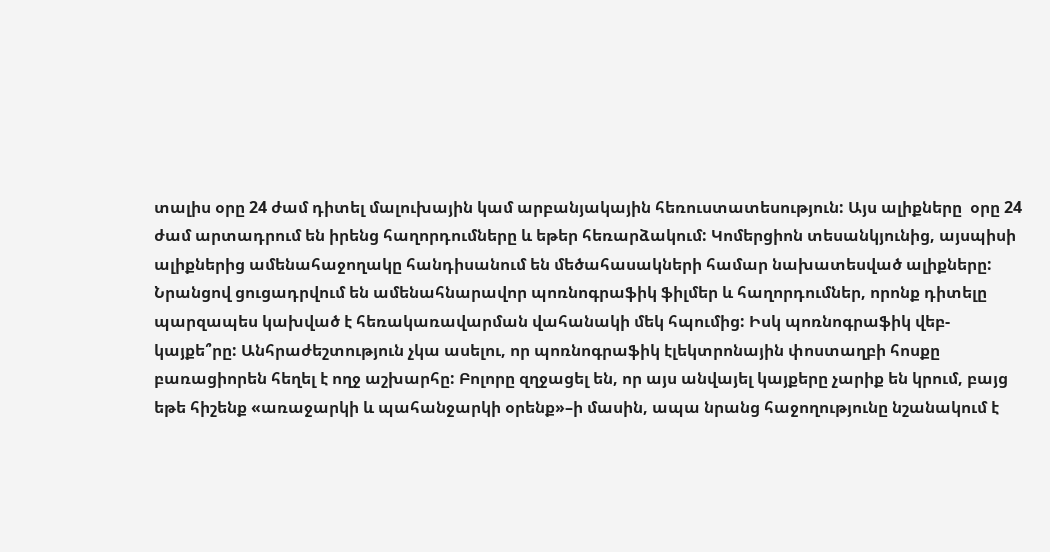տալիս օրը 24 ժամ դիտել մալուխային կամ արբանյակային հեռուստատեսություն: Այս ալիքները  օրը 24 ժամ արտադրում են իրենց հաղորդումները և եթեր հեռարձակում: Կոմերցիոն տեսանկյունից, այսպիսի ալիքներից ամենահաջողակը հանդիսանում են մեծահասակների համար նախատեսված ալիքները: Նրանցով ցուցադրվում են ամենահնարավոր պոռնոգրաֆիկ ֆիլմեր և հաղորդումներ, որոնք դիտելը պարզապես կախված է հեռակառավարման վահանակի մեկ հպումից: Իսկ պոռնոգրաֆիկ վեբ-կայքե՞րը: Անհրաժեշտություն չկա ասելու, որ պոռնոգրաֆիկ էլեկտրոնային փոստաղբի հոսքը բառացիորեն հեղել է ողջ աշխարհը: Բոլորը զղջացել են, որ այս անվայել կայքերը չարիք են կրում, բայց եթե հիշենք «առաջարկի և պահանջարկի օրենք»–ի մասին, ապա նրանց հաջողությունը նշանակում է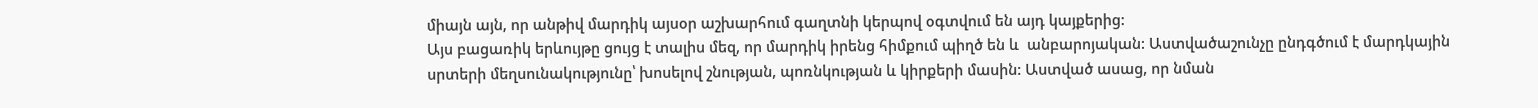միայն այն, որ անթիվ մարդիկ այսօր աշխարհում գաղտնի կերպով օգտվում են այդ կայքերից:
Այս բացառիկ երևույթը ցույց է տալիս մեզ, որ մարդիկ իրենց հիմքում պիղծ են և  անբարոյական: Աստվածաշունչը ընդգծում է մարդկային սրտերի մեղսունակությունը՝ խոսելով շնության, պոռնկության և կիրքերի մասին: Աստված ասաց, որ նման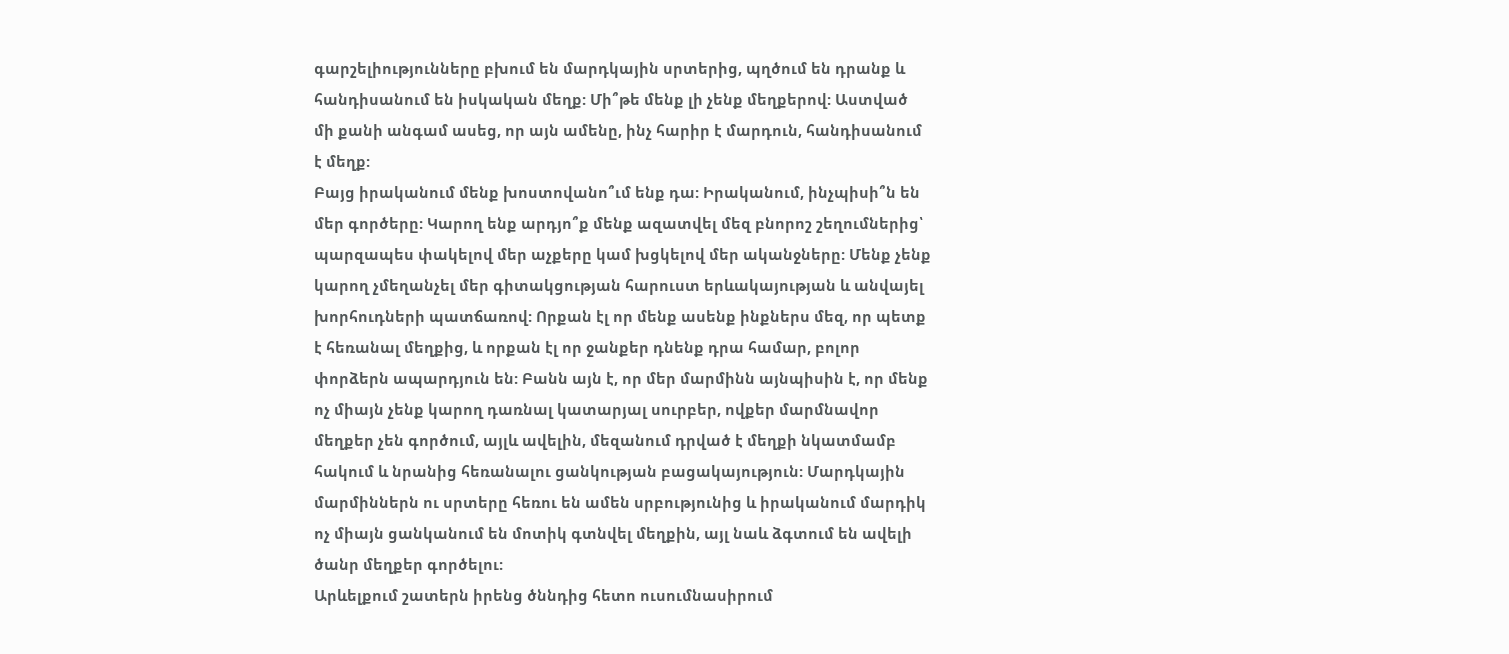գարշելիությունները բխում են մարդկային սրտերից, պղծում են դրանք և հանդիսանում են իսկական մեղք: Մի՞թե մենք լի չենք մեղքերով: Աստված մի քանի անգամ ասեց, որ այն ամենը, ինչ հարիր է մարդուն, հանդիսանում է մեղք:
Բայց իրականում մենք խոստովանո՞ւմ ենք դա: Իրականում, ինչպիսի՞ն են մեր գործերը: Կարող ենք արդյո՞ք մենք ազատվել մեզ բնորոշ շեղումներից՝ պարզապես փակելով մեր աչքերը կամ խցկելով մեր ականջները: Մենք չենք կարող չմեղանչել մեր գիտակցության հարուստ երևակայության և անվայել խորհուդների պատճառով: Որքան էլ որ մենք ասենք ինքներս մեզ, որ պետք է հեռանալ մեղքից, և որքան էլ որ ջանքեր դնենք դրա համար, բոլոր փորձերն ապարդյուն են: Բանն այն է, որ մեր մարմինն այնպիսին է, որ մենք ոչ միայն չենք կարող դառնալ կատարյալ սուրբեր, ովքեր մարմնավոր մեղքեր չեն գործում, այլև ավելին, մեզանում դրված է մեղքի նկատմամբ հակում և նրանից հեռանալու ցանկության բացակայություն: Մարդկային մարմիններն ու սրտերը հեռու են ամեն սրբությունից և իրականում մարդիկ ոչ միայն ցանկանում են մոտիկ գտնվել մեղքին, այլ նաև ձգտում են ավելի ծանր մեղքեր գործելու:
Արևելքում շատերն իրենց ծննդից հետո ուսումնասիրում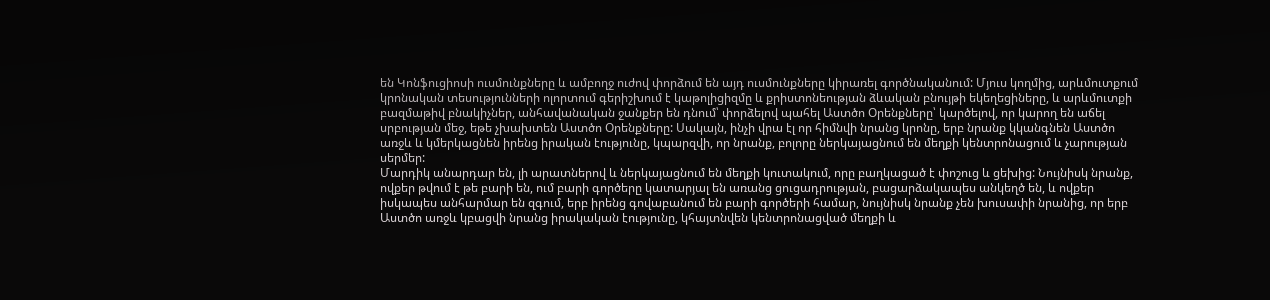են Կոնֆուցիոսի ուսմունքները և ամբողջ ուժով փորձում են այդ ուսմունքները կիրառել գործնականում: Մյուս կողմից, արևմուտքում կրոնական տեսությունների ոլորտում գերիշխում է կաթոլիցիզմը և քրիստոնեության ձևական բնույթի եկեղեցիները, և արևմուտքի բազմաթիվ բնակիչներ, անհավանական ջանքեր են դնում՝ փորձելով պահել Աստծո Օրենքները՝ կարծելով, որ կարող են աճել սրբության մեջ, եթե չխախտեն Աստծո Օրենքները: Սակայն, ինչի վրա էլ որ հիմնվի նրանց կրոնը, երբ նրանք կկանգնեն Աստծո առջև և կմերկացնեն իրենց իրական էությունը, կպարզվի, որ նրանք, բոլորը ներկայացնում են մեղքի կենտրոնացում և չարության սերմեր:
Մարդիկ անարդար են, լի արատներով և ներկայացնում են մեղքի կուտակում, որը բաղկացած է փոշուց և ցեխից: Նույնիսկ նրանք, ովքեր թվում է թե բարի են, ում բարի գործերը կատարյալ են առանց ցուցադրության, բացարձակապես անկեղծ են, և ովքեր իսկապես անհարմար են զգում, երբ իրենց գովաբանում են բարի գործերի համար, նույնիսկ նրանք չեն խուսափի նրանից, որ երբ Աստծո առջև կբացվի նրանց իրակական էությունը, կհայտնվեն կենտրոնացված մեղքի և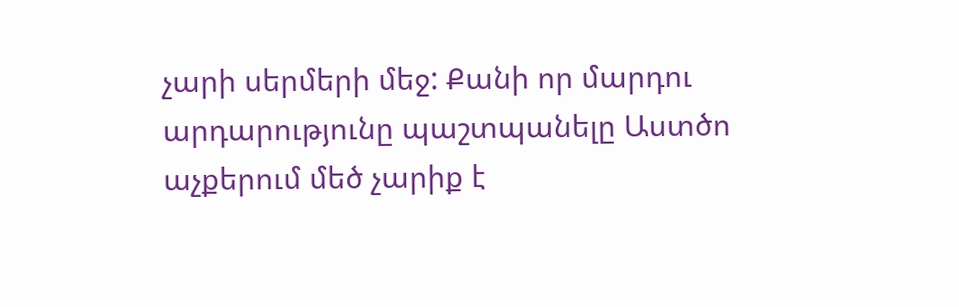չարի սերմերի մեջ: Քանի որ մարդու արդարությունը պաշտպանելը Աստծո աչքերում մեծ չարիք է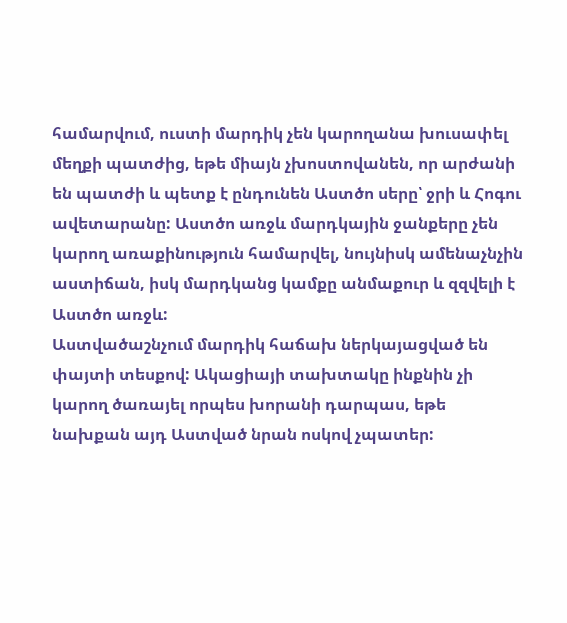համարվում, ուստի մարդիկ չեն կարողանա խուսափել մեղքի պատժից, եթե միայն չխոստովանեն, որ արժանի են պատժի և պետք է ընդունեն Աստծո սերը՝ ջրի և Հոգու ավետարանը: Աստծո առջև մարդկային ջանքերը չեն կարող առաքինություն համարվել, նույնիսկ ամենաչնչին աստիճան, իսկ մարդկանց կամքը անմաքուր և զզվելի է Աստծո առջև:
Աստվածաշնչում մարդիկ հաճախ ներկայացված են փայտի տեսքով: Ակացիայի տախտակը ինքնին չի կարող ծառայել որպես խորանի դարպաս, եթե նախքան այդ Աստված նրան ոսկով չպատեր: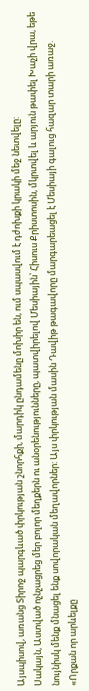Այսպիսով, առանց Տիրոջ պարգևած փրկության շնորհքի, մարդիկ ընդամենը մոխիր են, ում սպասվում է դժոխքի կրակի մեջ նետվելը:
Սակայն, Աստված ոչնչացրեց մեր բոլոր մեղքերն ու անօրենությունները, պատվիրելով Մեսիային՝ Հիսուս Քրիստոսին, մկրտվել և արյուն թափել Խաչի վրա, եթե նույնիսկ մենք մնացել ենք սովորական մեղավորներ: Այս փրկության մասին Դավիթ թագավորը մարգարեացել է Մեսիայի գալուց հազար տարի առաջ. «Որքան որ արևելքը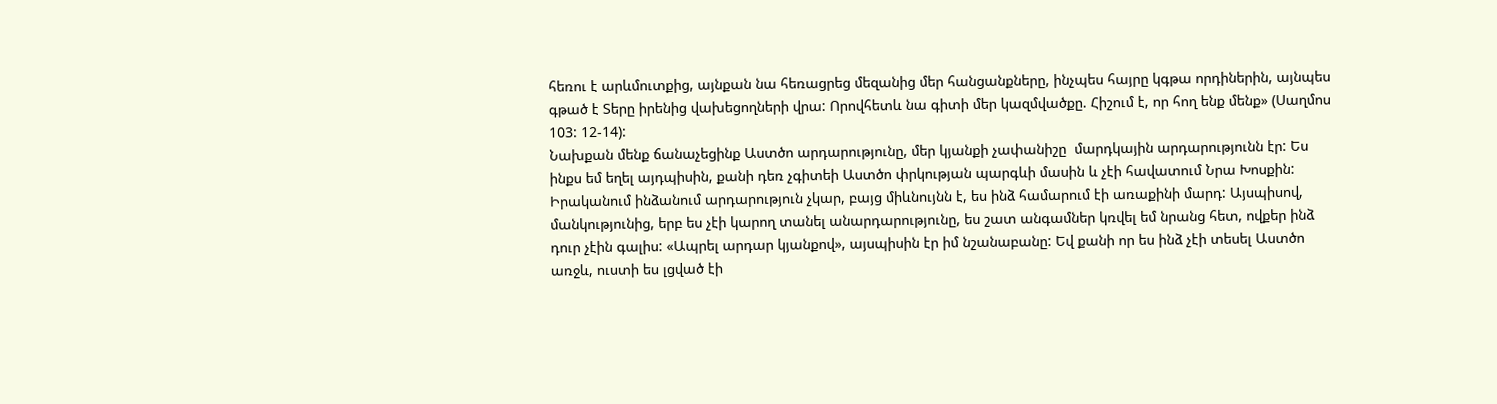հեռու է արևմուտքից, այնքան նա հեռացրեց մեզանից մեր հանցանքները, ինչպես հայրը կգթա որդիներին, այնպես գթած է Տերը իրենից վախեցողների վրա: Որովհետև նա գիտի մեր կազմվածքը. Հիշում է, որ հող ենք մենք» (Սաղմոս 103: 12-14):
Նախքան մենք ճանաչեցինք Աստծո արդարությունը, մեր կյանքի չափանիշը  մարդկային արդարությունն էր: Ես ինքս եմ եղել այդպիսին, քանի դեռ չգիտեի Աստծո փրկության պարգևի մասին և չէի հավատում Նրա Խոսքին: Իրականում ինձանում արդարություն չկար, բայց միևնույնն է, ես ինձ համարում էի առաքինի մարդ: Այսպիսով, մանկությունից, երբ ես չէի կարող տանել անարդարությունը, ես շատ անգամներ կռվել եմ նրանց հետ, ովքեր ինձ դուր չէին գալիս: «Ապրել արդար կյանքով», այսպիսին էր իմ նշանաբանը: Եվ քանի որ ես ինձ չէի տեսել Աստծո առջև, ուստի ես լցված էի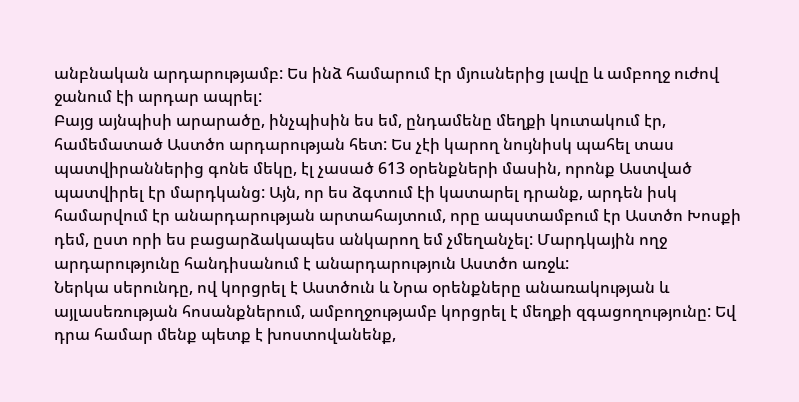անբնական արդարությամբ: Ես ինձ համարում էր մյուսներից լավը և ամբողջ ուժով ջանում էի արդար ապրել:
Բայց այնպիսի արարածը, ինչպիսին ես եմ, ընդամենը մեղքի կուտակում էր, համեմատած Աստծո արդարության հետ: Ես չէի կարող նույնիսկ պահել տաս պատվիրաններից գոնե մեկը, էլ չասած 613 օրենքների մասին, որոնք Աստված պատվիրել էր մարդկանց: Այն, որ ես ձգտում էի կատարել դրանք, արդեն իսկ համարվում էր անարդարության արտահայտում, որը ապստամբում էր Աստծո Խոսքի դեմ, ըստ որի ես բացարձակապես անկարող եմ չմեղանչել: Մարդկային ողջ արդարությունը հանդիսանում է անարդարություն Աստծո առջև:
Ներկա սերունդը, ով կորցրել է Աստծուն և Նրա օրենքները անառակության և այլասեռության հոսանքներում, ամբողջությամբ կորցրել է մեղքի զգացողությունը: Եվ դրա համար մենք պետք է խոստովանենք,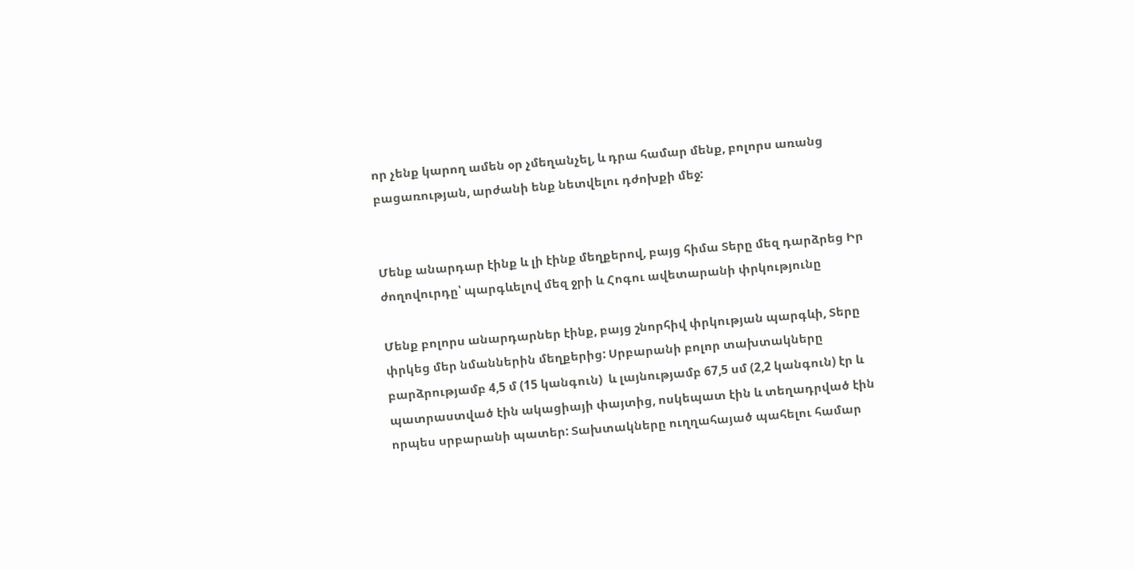որ չենք կարող ամեն օր չմեղանչել, և դրա համար մենք, բոլորս առանց բացառության, արժանի ենք նետվելու դժոխքի մեջ:


Մենք անարդար էինք և լի էինք մեղքերով, բայց հիմա Տերը մեզ դարձրեց Իր ժողովուրդը՝ պարգևելով մեզ ջրի և Հոգու ավետարանի փրկությունը

Մենք բոլորս անարդարներ էինք, բայց շնորհիվ փրկության պարգևի, Տերը փրկեց մեր նմաններին մեղքերից: Սրբարանի բոլոր տախտակները բարձրությամբ 4,5 մ (15 կանգուն)  և լայնությամբ 67,5 սմ (2,2 կանգուն) էր և պատրաստված էին ակացիայի փայտից, ոսկեպատ էին և տեղադրված էին որպես սրբարանի պատեր: Տախտակները ուղղահայած պահելու համար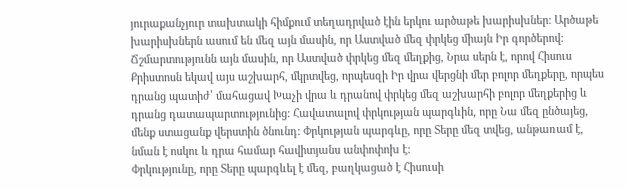յուրաքանչյուր տախտակի հիմքում տեղադրված էին երկու արծաթե խարիսխներ: Արծաթե խարիսխներն ասում են մեզ այն մասին, որ Աստված մեզ փրկեց միայն Իր գործերով:
Ճշմարտությունն այն մասին, որ Աստված փրկեց մեզ մեղքից, Նրա սերն է, որով Հիսուս Քրիստոսն եկավ այս աշխարհ, մկրտվեց, որպեսզի Իր վրա վերցնի մեր բոլոր մեղքերը, որպես դրանց պատիժ՝ մահացավ Խաչի վրա և դրանով փրկեց մեզ աշխարհի բոլոր մեղքերից և դրանց դատապարտությունից: Հավատալով փրկության պարգևին, որը Նա մեզ ընծայեց, մենք ստացանք վերստին ծնունդ: Փրկության պարգևը, որը Տերը մեզ տվեց, անթառամ է, նման է ոսկու և դրա համար հավիտյանս անփոփոխ է:
Փրկությունը, որը Տերը պարգևել է մեզ, բաղկացած է Հիսուսի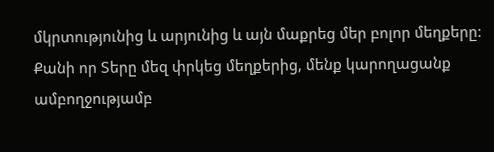մկրտությունից և արյունից և այն մաքրեց մեր բոլոր մեղքերը: Քանի որ Տերը մեզ փրկեց մեղքերից, մենք կարողացանք ամբողջությամբ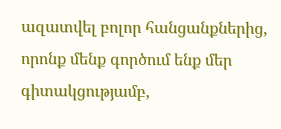ազատվել բոլոր հանցանքներից, որոնք մենք գործում ենք մեր գիտակցությամբ,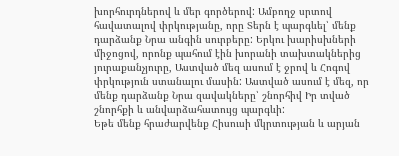խորհուրդներով և մեր գործերով: Ամբողջ սրտով հավատալով փրկությանը, որը Տերն է պարգևել՝ մենք դարձանք Նրա անգին սուրբերը: Երկու խարիսխների միջոցով, որոնք պահում էին խորանի տախտակներից յուրաքանչյուրը, Աստված մեզ ասում է ջրով և Հոգով փրկություն ստանալու մասին: Աստված ասում է մեզ, որ մենք դարձանք Նրա զավակները՝ շնորհիվ Իր տված շնորհքի և անվարձահատույց պարգևի:
Եթե մենք հրաժարվենք Հիսուսի մկրտության և արյան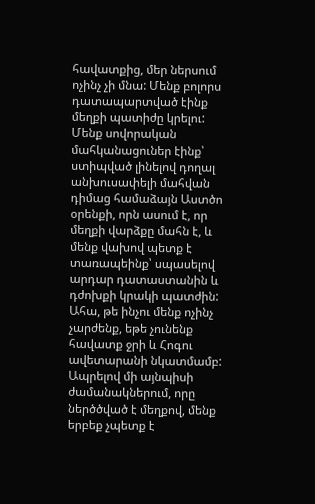հավատքից, մեր ներսում ոչինչ չի մնա: Մենք բոլորս դատապարտված էինք մեղքի պատիժը կրելու: Մենք սովորական մահկանացուներ էինք՝ ստիպված լինելով դողալ անխուսափելի մահվան դիմաց համաձայն Աստծո օրենքի, որն ասում է, որ մեղքի վարձքը մահն է, և մենք վախով պետք է տառապեինք՝ սպասելով արդար դատաստանին և դժոխքի կրակի պատժին: Ահա, թե ինչու մենք ոչինչ չարժենք, եթե չունենք հավատք ջրի և Հոգու ավետարանի նկատմամբ:
Ապրելով մի այնպիսի ժամանակներում, որը ներծծված է մեղքով, մենք երբեք չպետք է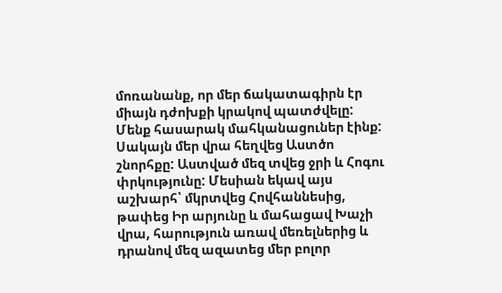մոռանանք, որ մեր ճակատագիրն էր միայն դժոխքի կրակով պատժվելը: Մենք հասարակ մահկանացուներ էինք: Սակայն մեր վրա հեղվեց Աստծո շնորհքը: Աստված մեզ տվեց ջրի և Հոգու փրկությունը: Մեսիան եկավ այս աշխարհ՝ մկրտվեց Հովհաննեսից, թափեց Իր արյունը և մահացավ Խաչի վրա, հարություն առավ մեռելներից և դրանով մեզ ազատեց մեր բոլոր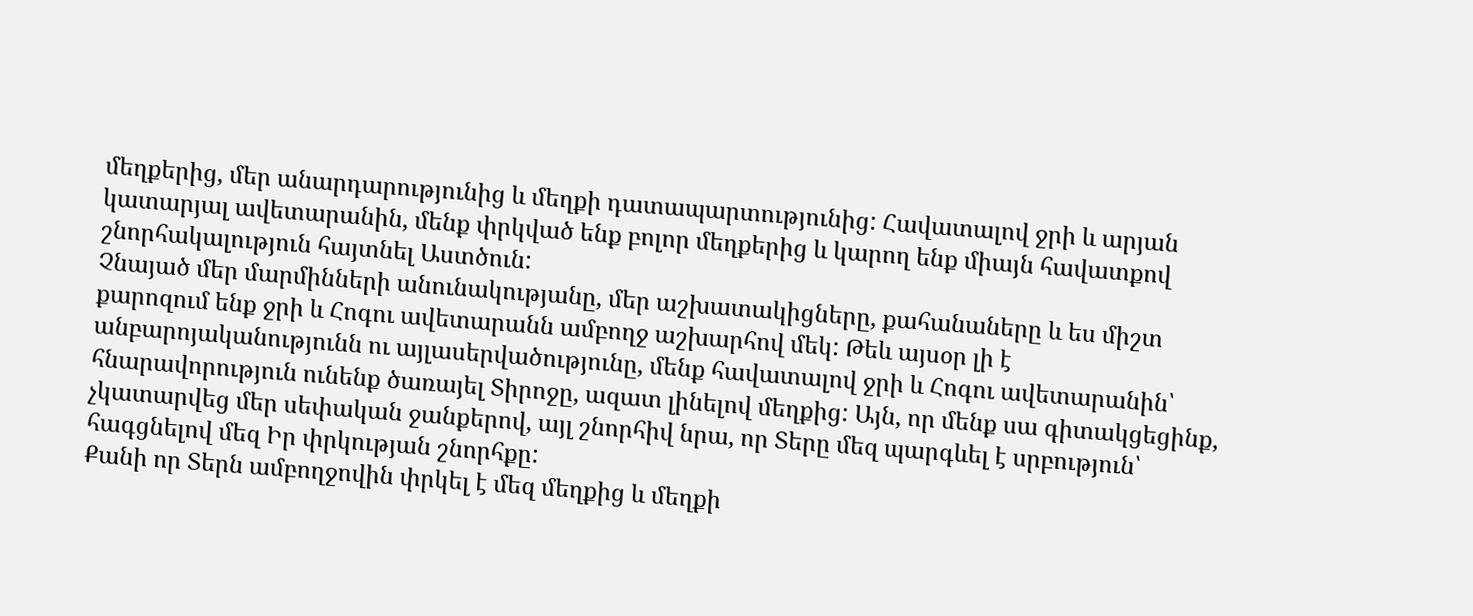մեղքերից, մեր անարդարությունից և մեղքի դատապարտությունից: Հավատալով ջրի և արյան կատարյալ ավետարանին, մենք փրկված ենք բոլոր մեղքերից և կարող ենք միայն հավատքով շնորհակալություն հայտնել Աստծուն:
Չնայած մեր մարմինների անունակությանը, մեր աշխատակիցները, քահանաները և ես միշտ քարոզում ենք ջրի և Հոգու ավետարանն ամբողջ աշխարհով մեկ: Թեև այսօր լի է անբարոյականությունն ու այլասերվածությունը, մենք հավատալով ջրի և Հոգու ավետարանին՝ հնարավորություն ունենք ծառայել Տիրոջը, ազատ լինելով մեղքից: Այն, որ մենք սա գիտակցեցինք, չկատարվեց մեր սեփական ջանքերով, այլ շնորհիվ նրա, որ Տերը մեզ պարգևել է սրբություն՝ հագցնելով մեզ Իր փրկության շնորհքը:
Քանի որ Տերն ամբողջովին փրկել է մեզ մեղքից և մեղքի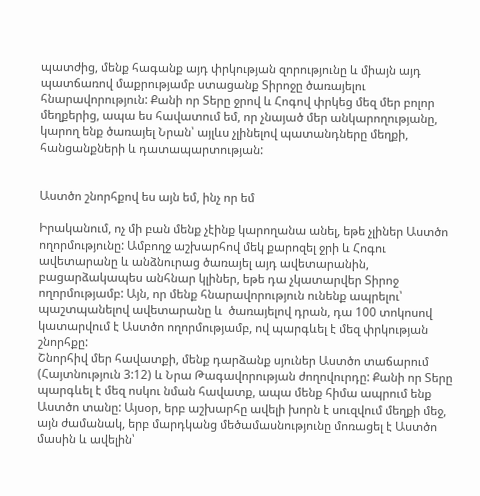պատժից, մենք հագանք այդ փրկության զորությունը և միայն այդ պատճառով մաքրությամբ ստացանք Տիրոջը ծառայելու հնարավորություն: Քանի որ Տերը ջրով և Հոգով փրկեց մեզ մեր բոլոր մեղքերից, ապա ես հավատում եմ, որ չնայած մեր անկարողությանը, կարող ենք ծառայել Նրան՝ այլևս չլինելով պատանդները մեղքի, հանցանքների և դատապարտության:


Աստծո շնորհքով ես այն եմ, ինչ որ եմ

Իրականում, ոչ մի բան մենք չէինք կարողանա անել, եթե չլիներ Աստծո ողորմությունը: Ամբողջ աշխարհով մեկ քարոզել ջրի և Հոգու ավետարանը և անձնուրաց ծառայել այդ ավետարանին, բացարձակապես անհնար կլիներ, եթե դա չկատարվեր Տիրոջ ողորմությամբ: Այն, որ մենք հնարավորություն ունենք ապրելու՝ պաշտպանելով ավետարանը և  ծառայելով դրան, դա 100 տոկոսով կատարվում է Աստծո ողորմությամբ, ով պարգևել է մեզ փրկության շնորհքը:
Շնորհիվ մեր հավատքի, մենք դարձանք սյուներ Աստծո տաճարում (Հայտնություն 3:12) և Նրա Թագավորության ժողովուրդը: Քանի որ Տերը պարգևել է մեզ ոսկու նման հավատք, ապա մենք հիմա ապրում ենք Աստծո տանը: Այսօր, երբ աշխարհը ավելի խորն է սուզվում մեղքի մեջ, այն ժամանակ, երբ մարդկանց մեծամասնությունը մոռացել է Աստծո մասին և ավելին՝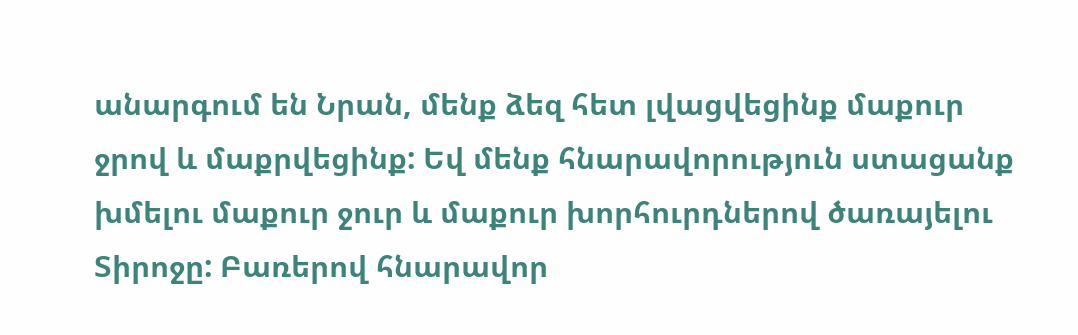անարգում են Նրան, մենք ձեզ հետ լվացվեցինք մաքուր ջրով և մաքրվեցինք: Եվ մենք հնարավորություն ստացանք խմելու մաքուր ջուր և մաքուր խորհուրդներով ծառայելու Տիրոջը: Բառերով հնարավոր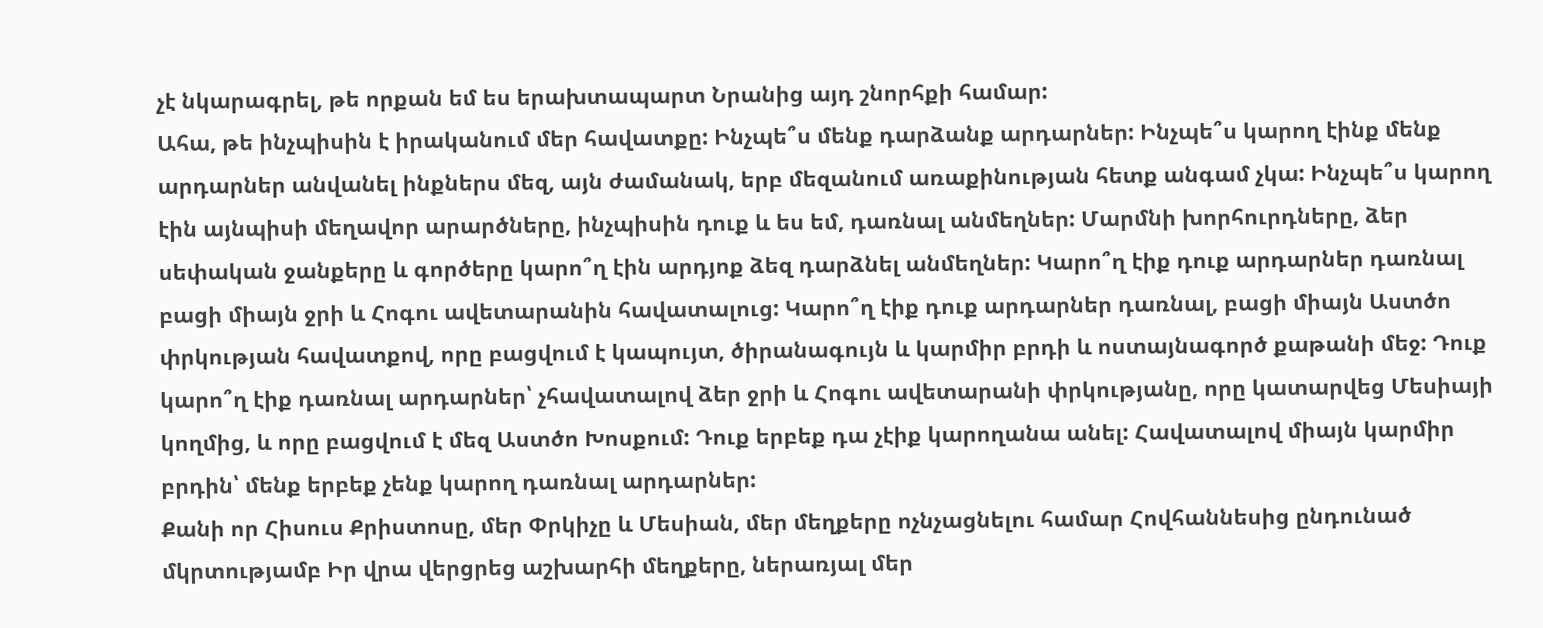չէ նկարագրել, թե որքան եմ ես երախտապարտ Նրանից այդ շնորհքի համար:
Ահա, թե ինչպիսին է իրականում մեր հավատքը: Ինչպե՞ս մենք դարձանք արդարներ: Ինչպե՞ս կարող էինք մենք արդարներ անվանել ինքներս մեզ, այն ժամանակ, երբ մեզանում առաքինության հետք անգամ չկա: Ինչպե՞ս կարող էին այնպիսի մեղավոր արարծները, ինչպիսին դուք և ես եմ, դառնալ անմեղներ: Մարմնի խորհուրդները, ձեր սեփական ջանքերը և գործերը կարո՞ղ էին արդյոք ձեզ դարձնել անմեղներ: Կարո՞ղ էիք դուք արդարներ դառնալ բացի միայն ջրի և Հոգու ավետարանին հավատալուց: Կարո՞ղ էիք դուք արդարներ դառնալ, բացի միայն Աստծո փրկության հավատքով, որը բացվում է կապույտ, ծիրանագույն և կարմիր բրդի և ոստայնագործ քաթանի մեջ: Դուք կարո՞ղ էիք դառնալ արդարներ՝ չհավատալով ձեր ջրի և Հոգու ավետարանի փրկությանը, որը կատարվեց Մեսիայի կողմից, և որը բացվում է մեզ Աստծո Խոսքում: Դուք երբեք դա չէիք կարողանա անել: Հավատալով միայն կարմիր բրդին՝ մենք երբեք չենք կարող դառնալ արդարներ:
Քանի որ Հիսուս Քրիստոսը, մեր Փրկիչը և Մեսիան, մեր մեղքերը ոչնչացնելու համար Հովհաննեսից ընդունած մկրտությամբ Իր վրա վերցրեց աշխարհի մեղքերը, ներառյալ մեր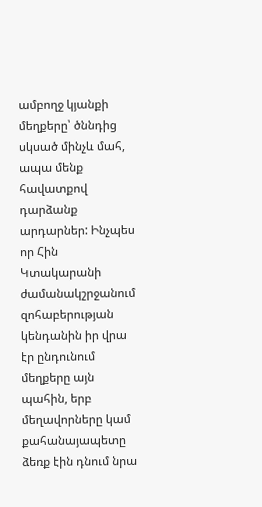ամբողջ կյանքի մեղքերը՝ ծննդից սկսած մինչև մահ, ապա մենք հավատքով դարձանք արդարներ: Ինչպես որ Հին Կտակարանի ժամանակշրջանում զոհաբերության կենդանին իր վրա էր ընդունում մեղքերը այն պահին, երբ մեղավորները կամ քահանայապետը ձեռք էին դնում նրա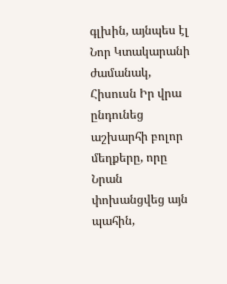գլխին, այնպես էլ Նոր Կտակարանի ժամանակ, Հիսուսն Իր վրա ընդունեց աշխարհի բոլոր մեղքերը, որը Նրան փոխանցվեց այն պահին,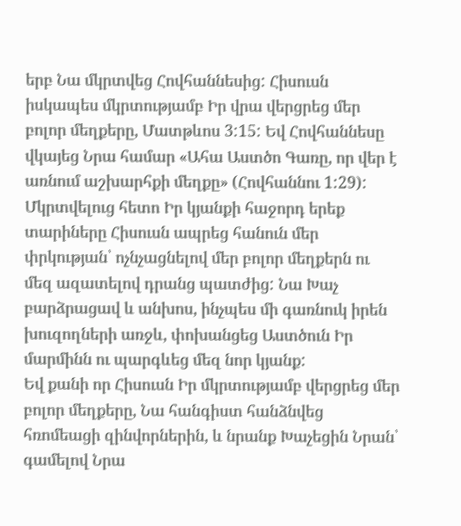երբ Նա մկրտվեց Հովհաննեսից: Հիսուսն իսկապես մկրտությամբ Իր վրա վերցրեց մեր բոլոր մեղքերը, Մատթևոս 3:15: Եվ Հովհաննեսը վկայեց Նրա համար «Ահա Աստծո Գառը, որ վեր է առնում աշխարհքի մեղքը» (Հովհաննու 1:29):
Մկրտվելուց հետո Իր կյանքի հաջորդ երեք տարիները Հիսուսն ապրեց հանուն մեր փրկության՝ ոչնչացնելով մեր բոլոր մեղքերն ու մեզ ազատելով դրանց պատժից: Նա Խաչ բարձրացավ և անխոս, ինչպես մի գառնուկ իրեն խուզողների առջև, փոխանցեց Աստծուն Իր մարմինն ու պարգևեց մեզ նոր կյանք:
Եվ քանի որ Հիսուսն Իր մկրտությամբ վերցրեց մեր բոլոր մեղքերը, Նա հանգիստ հանձնվեց հռոմեացի զինվորներին, և նրանք Խաչեցին Նրան՝ գամելով Նրա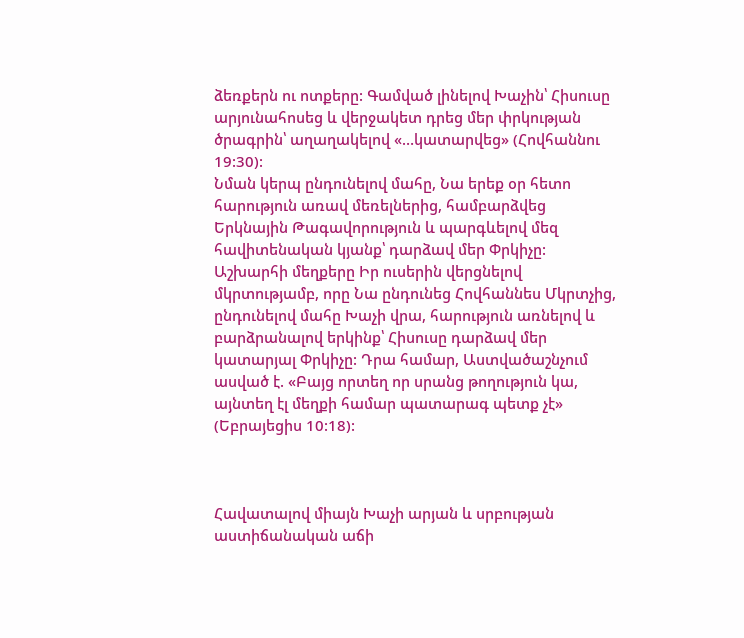ձեռքերն ու ոտքերը: Գամված լինելով Խաչին՝ Հիսուսը արյունահոսեց և վերջակետ դրեց մեր փրկության ծրագրին՝ աղաղակելով «…կատարվեց» (Հովհաննու 19:30):
Նման կերպ ընդունելով մահը, Նա երեք օր հետո հարություն առավ մեռելներից, համբարձվեց Երկնային Թագավորություն և պարգևելով մեզ հավիտենական կյանք՝ դարձավ մեր Փրկիչը: Աշխարհի մեղքերը Իր ուսերին վերցնելով մկրտությամբ, որը Նա ընդունեց Հովհաննես Մկրտչից, ընդունելով մահը Խաչի վրա, հարություն առնելով և բարձրանալով երկինք՝ Հիսուսը դարձավ մեր կատարյալ Փրկիչը: Դրա համար, Աստվածաշնչում ասված է. «Բայց որտեղ որ սրանց թողություն կա, այնտեղ էլ մեղքի համար պատարագ պետք չէ» (Եբրայեցիս 10:18):



Հավատալով միայն Խաչի արյան և սրբության աստիճանական աճի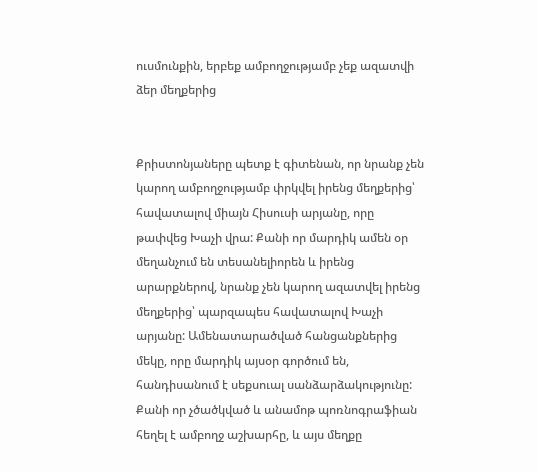ուսմունքին, երբեք ամբողջությամբ չեք ազատվի ձեր մեղքերից


Քրիստոնյաները պետք է գիտենան, որ նրանք չեն կարող ամբողջությամբ փրկվել իրենց մեղքերից՝ հավատալով միայն Հիսուսի արյանը, որը թափվեց Խաչի վրա: Քանի որ մարդիկ ամեն օր մեղանչում են տեսանելիորեն և իրենց արարքներով, նրանք չեն կարող ազատվել իրենց մեղքերից՝ պարզապես հավատալով Խաչի արյանը: Ամենատարածված հանցանքներից մեկը, որը մարդիկ այսօր գործում են, հանդիսանում է սեքսուալ սանձարձակությունը: Քանի որ չծածկված և անամոթ պոռնոգրաֆիան հեղել է ամբողջ աշխարհը, և այս մեղքը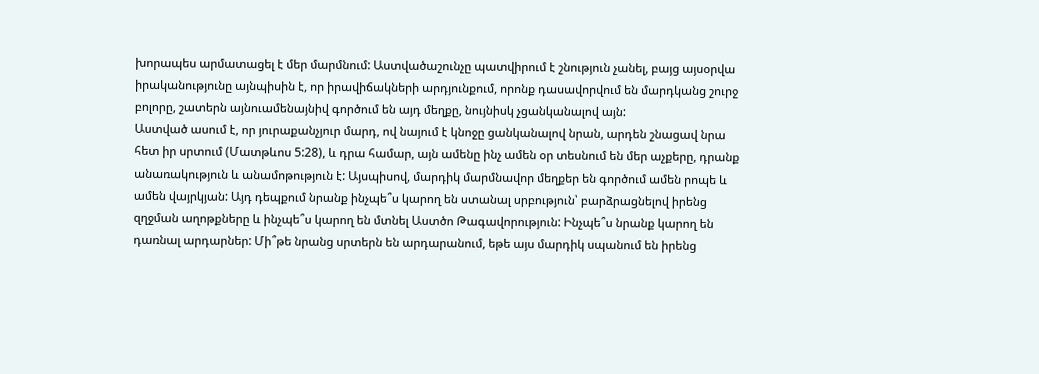խորապես արմատացել է մեր մարմնում: Աստվածաշունչը պատվիրում է շնություն չանել, բայց այսօրվա իրականությունը այնպիսին է, որ իրավիճակների արդյունքում, որոնք դասավորվում են մարդկանց շուրջ բոլորը, շատերն այնուամենայնիվ գործում են այդ մեղքը, նույնիսկ չցանկանալով այն:
Աստված ասում է, որ յուրաքանչյուր մարդ, ով նայում է կնոջը ցանկանալով նրան, արդեն շնացավ նրա հետ իր սրտում (Մատթևոս 5:28), և դրա համար, այն ամենը ինչ ամեն օր տեսնում են մեր աչքերը, դրանք անառակություն և անամոթություն է: Այսպիսով, մարդիկ մարմնավոր մեղքեր են գործում ամեն րոպե և ամեն վայրկյան: Այդ դեպքում նրանք ինչպե՞ս կարող են ստանալ սրբություն՝ բարձրացնելով իրենց զղջման աղոթքները և ինչպե՞ս կարող են մտնել Աստծո Թագավորություն: Ինչպե՞ս նրանք կարող են դառնալ արդարներ: Մի՞թե նրանց սրտերն են արդարանում, եթե այս մարդիկ սպանում են իրենց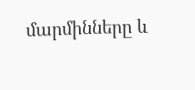մարմինները և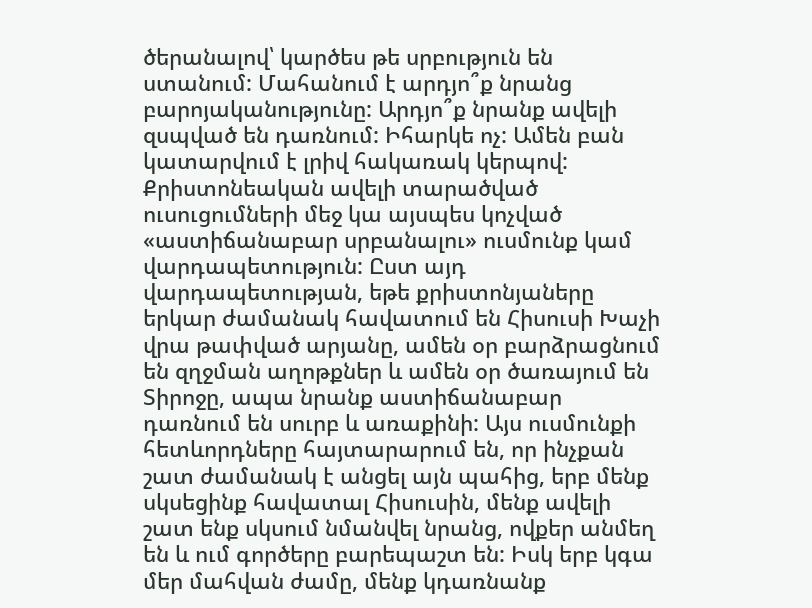ծերանալով՝ կարծես թե սրբություն են ստանում: Մահանում է արդյո՞ք նրանց բարոյականությունը: Արդյո՞ք նրանք ավելի զսպված են դառնում: Իհարկե ոչ: Ամեն բան կատարվում է լրիվ հակառակ կերպով:
Քրիստոնեական ավելի տարածված ուսուցումների մեջ կա այսպես կոչված «աստիճանաբար սրբանալու» ուսմունք կամ վարդապետություն: Ըստ այդ վարդապետության, եթե քրիստոնյաները երկար ժամանակ հավատում են Հիսուսի Խաչի վրա թափված արյանը, ամեն օր բարձրացնում են զղջման աղոթքներ և ամեն օր ծառայում են Տիրոջը, ապա նրանք աստիճանաբար դառնում են սուրբ և առաքինի: Այս ուսմունքի հետևորդները հայտարարում են, որ ինչքան շատ ժամանակ է անցել այն պահից, երբ մենք սկսեցինք հավատալ Հիսուսին, մենք ավելի շատ ենք սկսում նմանվել նրանց, ովքեր անմեղ են և ում գործերը բարեպաշտ են: Իսկ երբ կգա մեր մահվան ժամը, մենք կդառնանք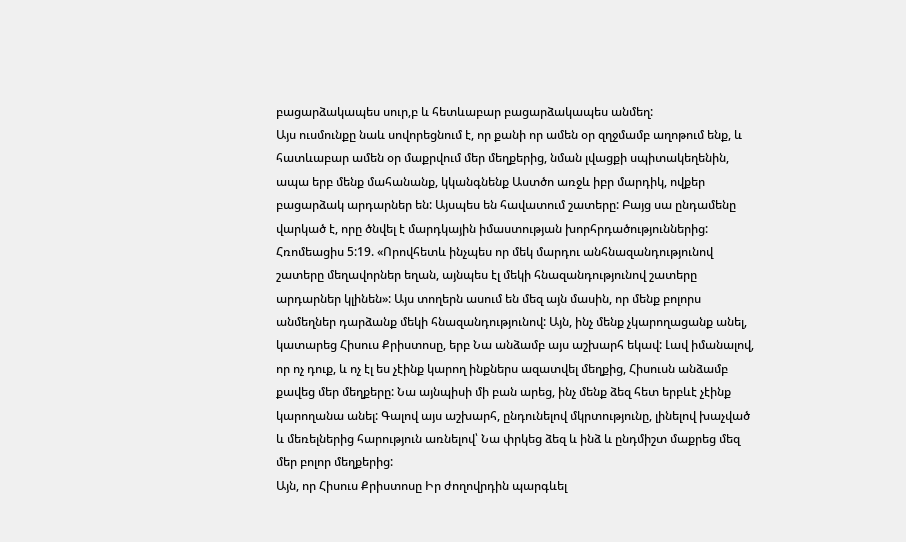բացարձակապես սուր,բ և հետևաբար բացարձակապես անմեղ:
Այս ուսմունքը նաև սովորեցնում է, որ քանի որ ամեն օր զղջմամբ աղոթում ենք, և հատևաբար ամեն օր մաքրվում մեր մեղքերից, նման լվացքի սպիտակեղենին, ապա երբ մենք մահանանք, կկանգնենք Աստծո առջև իբր մարդիկ, ովքեր բացարձակ արդարներ են: Այսպես են հավատում շատերը: Բայց սա ընդամենը վարկած է, որը ծնվել է մարդկային իմաստության խորհրդածություններից:
Հռոմեացիս 5:19. «Որովհետև ինչպես որ մեկ մարդու անհնազանդությունով շատերը մեղավորներ եղան, այնպես էլ մեկի հնազանդությունով շատերը արդարներ կլինեն»: Այս տողերն ասում են մեզ այն մասին, որ մենք բոլորս անմեղներ դարձանք մեկի հնազանդությունով: Այն, ինչ մենք չկարողացանք անել, կատարեց Հիսուս Քրիստոսը, երբ Նա անձամբ այս աշխարհ եկավ: Լավ իմանալով, որ ոչ դուք, և ոչ էլ ես չէինք կարող ինքներս ազատվել մեղքից, Հիսուսն անձամբ քավեց մեր մեղքերը: Նա այնպիսի մի բան արեց, ինչ մենք ձեզ հետ երբևէ չէինք կարողանա անել: Գալով այս աշխարհ, ընդունելով մկրտությունը, լինելով խաչված և մեռելներից հարություն առնելով՝ Նա փրկեց ձեզ և ինձ և ընդմիշտ մաքրեց մեզ մեր բոլոր մեղքերից:
Այն, որ Հիսուս Քրիստոսը Իր ժողովրդին պարգևել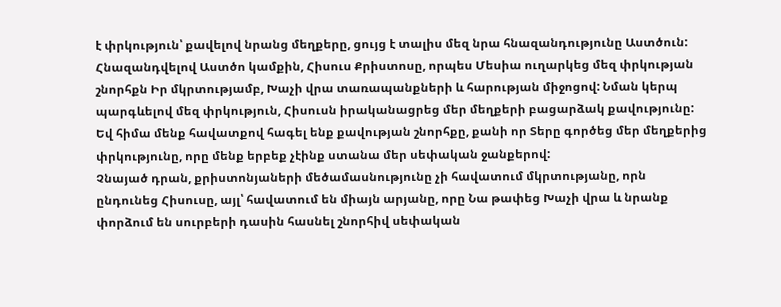է փրկություն՝ քավելով նրանց մեղքերը, ցույց է տալիս մեզ նրա հնազանդությունը Աստծուն: Հնազանդվելով Աստծո կամքին, Հիսուս Քրիստոսը, որպես Մեսիա ուղարկեց մեզ փրկության շնորհքն Իր մկրտությամբ, Խաչի վրա տառապանքների և հարության միջոցով: Նման կերպ պարգևելով մեզ փրկություն, Հիսուսն իրականացրեց մեր մեղքերի բացարձակ քավությունը: Եվ հիմա մենք հավատքով հագել ենք քավության շնորհքը, քանի որ Տերը գործեց մեր մեղքերից փրկությունը, որը մենք երբեք չէինք ստանա մեր սեփական ջանքերով:
Չնայած դրան, քրիստոնյաների մեծամասնությունը չի հավատում մկրտությանը, որն ընդունեց Հիսուսը, այլ՝ հավատում են միայն արյանը, որը Նա թափեց Խաչի վրա և նրանք փորձում են սուրբերի դասին հասնել շնորհիվ սեփական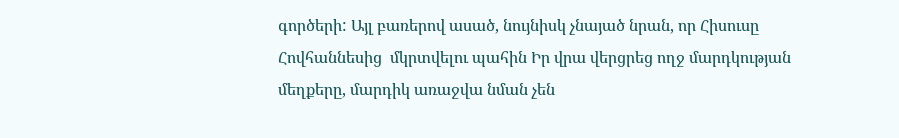գործերի: Այլ բառերով ասած, նույնիսկ չնայած նրան, որ Հիսուսը Հովհաննեսից  մկրտվելու պահին Իր վրա վերցրեց ողջ մարդկության մեղքերը, մարդիկ առաջվա նման չեն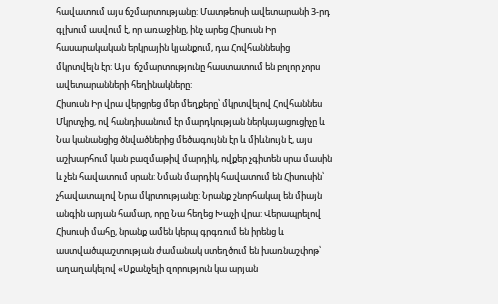հավատում այս ճշմարտությանը: Մատթեոսի ավետարանի 3-րդ գլխում ասվում է, որ առաջինը, ինչ արեց Հիսուսն Իր հասարակական երկրային կյանքում, դա Հովհաննեսից մկրտվելն էր: Այս  ճշմարտությունը հաստատում են բոլոր չորս ավետարանների հեղինակները:
Հիսուսն Իր վրա վերցրեց մեր մեղքերը՝ մկրտվելով Հովհաննես Մկրտչից, ով հանդիսանում էր մարդկության ներկայացուցիչը և Նա կանանցից ծնվածներից մեծագույնն էր և միևնույն է, այս աշխարհում կան բազմաթիվ մարդիկ, ովքեր չգիտեն սրա մասին  և չեն հավատում սրան: Նման մարդիկ հավատում են Հիսուսին՝ չհավատալով Նրա մկրտությանը: Նրանք շնորհակալ են միայն անգին արյան համար, որը Նա հեղեց Խաչի վրա: Վերապրելով Հիսուսի մահը, նրանք ամեն կերպ գրգռում են իրենց և աստվածպաշտության ժամանակ ստեղծում են խառնաշփոթ՝ աղաղակելով «Սքանչելի զորություն կա արյան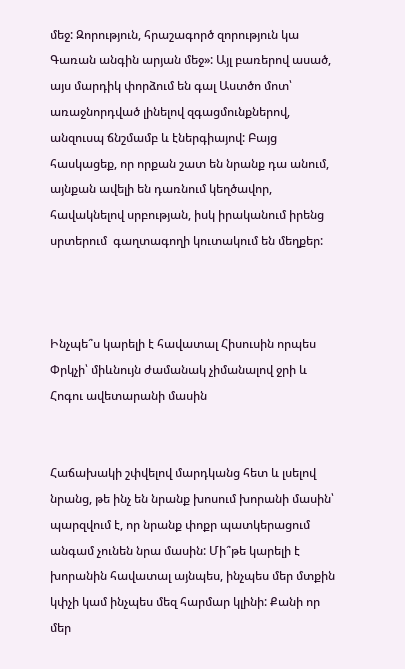մեջ: Զորություն, հրաշագործ զորություն կա Գառան անգին արյան մեջ»: Այլ բառերով ասած, այս մարդիկ փորձում են գալ Աստծո մոտ՝ առաջնորդված լինելով զգացմունքներով, անզուսպ ճնշմամբ և էներգիայով: Բայց հասկացեք, որ որքան շատ են նրանք դա անում, այնքան ավելի են դառնում կեղծավոր, հավակնելով սրբության, իսկ իրականում իրենց սրտերում  գաղտագողի կուտակում են մեղքեր:



Ինչպե՞ս կարելի է հավատալ Հիսուսին որպես Փրկչի՝ միևնույն ժամանակ չիմանալով ջրի և Հոգու ավետարանի մասին


Հաճախակի շփվելով մարդկանց հետ և լսելով նրանց, թե ինչ են նրանք խոսում խորանի մասին՝ պարզվում է, որ նրանք փոքր պատկերացում անգամ չունեն նրա մասին: Մի՞թե կարելի է խորանին հավատալ այնպես, ինչպես մեր մտքին կփչի կամ ինչպես մեզ հարմար կլինի: Քանի որ մեր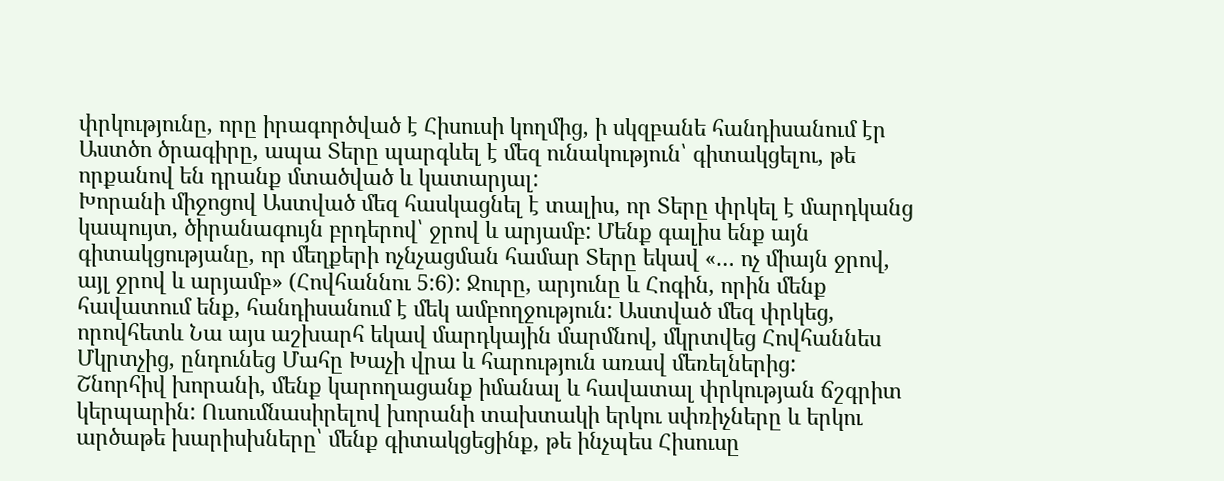փրկությունը, որը իրագործված է Հիսուսի կողմից, ի սկզբանե հանդիսանում էր Աստծո ծրագիրը, ապա Տերը պարգևել է մեզ ունակություն՝ գիտակցելու, թե որքանով են դրանք մտածված և կատարյալ:
Խորանի միջոցով Աստված մեզ հասկացնել է տալիս, որ Տերը փրկել է մարդկանց կապույտ, ծիրանագույն բրդերով՝ ջրով և արյամբ: Մենք գալիս ենք այն գիտակցությանը, որ մեղքերի ոչնչացման համար Տերը եկավ «… ոչ միայն ջրով, այլ ջրով և արյամբ» (Հովհաննու 5:6): Ջուրը, արյունը և Հոգին, որին մենք հավատում ենք, հանդիսանում է մեկ ամբողջություն: Աստված մեզ փրկեց, որովհետև Նա այս աշխարհ եկավ մարդկային մարմնով, մկրտվեց Հովհաննես Մկրտչից, ընդունեց Մահը Խաչի վրա և հարություն առավ մեռելներից:
Շնորհիվ խորանի, մենք կարողացանք իմանալ և հավատալ փրկության ճշգրիտ կերպարին: Ուսումնասիրելով խորանի տախտակի երկու սփռիչները և երկու արծաթե խարիսխները՝ մենք գիտակցեցինք, թե ինչպես Հիսուսը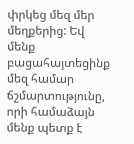փրկեց մեզ մեր մեղքերից: Եվ մենք բացահայտեցինք մեզ համար ճշմարտությունը, որի համաձայն մենք պետք է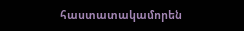հաստատակամորեն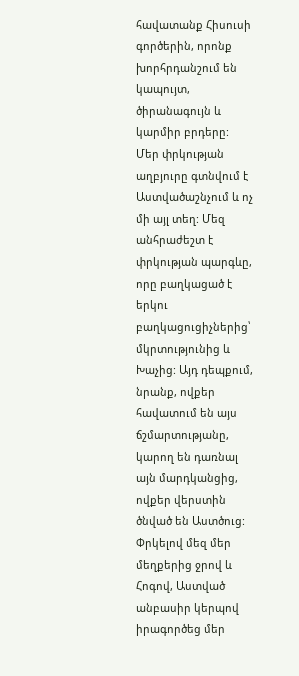հավատանք Հիսուսի գործերին, որոնք խորհրդանշում են կապույտ, ծիրանագույն և կարմիր բրդերը:
Մեր փրկության աղբյուրը գտնվում է Աստվածաշնչում և ոչ մի այլ տեղ: Մեզ անհրաժեշտ է փրկության պարգևը, որը բաղկացած է երկու բաղկացուցիչներից՝ մկրտությունից և Խաչից: Այդ դեպքում, նրանք, ովքեր հավատում են այս ճշմարտությանը, կարող են դառնալ այն մարդկանցից, ովքեր վերստին ծնված են Աստծուց: Փրկելով մեզ մեր մեղքերից ջրով և Հոգով, Աստված անբասիր կերպով իրագործեց մեր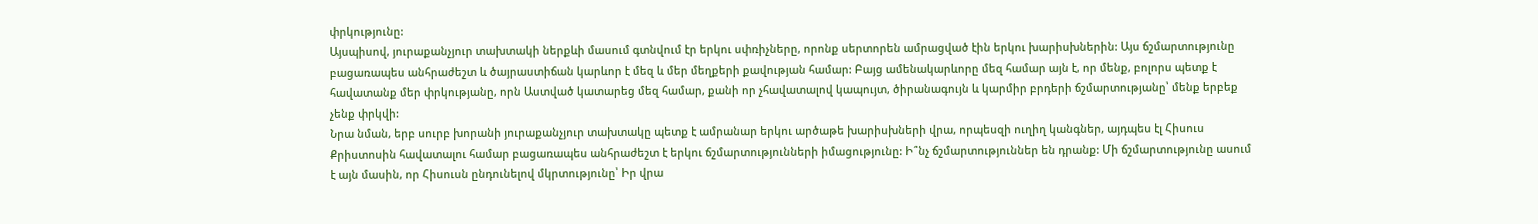փրկությունը:
Այսպիսով, յուրաքանչյուր տախտակի ներքևի մասում գտնվում էր երկու սփռիչները, որոնք սերտորեն ամրացված էին երկու խարիսխներին: Այս ճշմարտությունը բացառապես անհրաժեշտ և ծայրաստիճան կարևոր է մեզ և մեր մեղքերի քավության համար: Բայց ամենակարևորը մեզ համար այն է, որ մենք, բոլորս պետք է հավատանք մեր փրկությանը, որն Աստված կատարեց մեզ համար, քանի որ չհավատալով կապույտ, ծիրանագույն և կարմիր բրդերի ճշմարտությանը՝ մենք երբեք չենք փրկվի:
Նրա նման, երբ սուրբ խորանի յուրաքանչյուր տախտակը պետք է ամրանար երկու արծաթե խարիսխների վրա, որպեսզի ուղիղ կանգներ, այդպես էլ Հիսուս Քրիստոսին հավատալու համար բացառապես անհրաժեշտ է երկու ճշմարտությունների իմացությունը: Ի՞նչ ճշմարտություններ են դրանք: Մի ճշմարտությունը ասում է այն մասին, որ Հիսուսն ընդունելով մկրտությունը՝ Իր վրա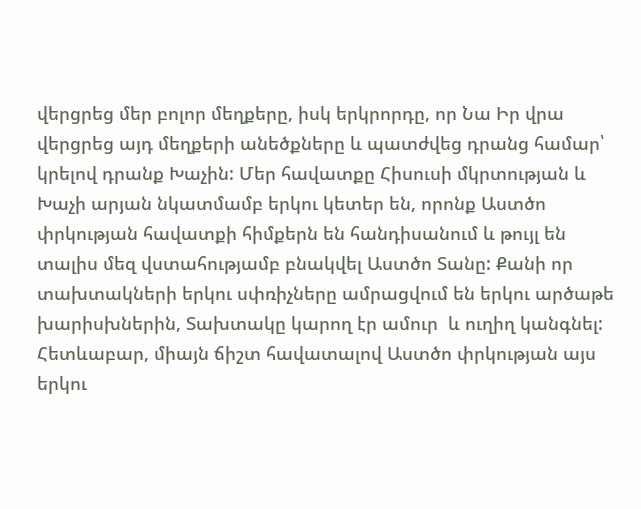վերցրեց մեր բոլոր մեղքերը, իսկ երկրորդը, որ Նա Իր վրա վերցրեց այդ մեղքերի անեծքները և պատժվեց դրանց համար՝ կրելով դրանք Խաչին: Մեր հավատքը Հիսուսի մկրտության և Խաչի արյան նկատմամբ երկու կետեր են, որոնք Աստծո փրկության հավատքի հիմքերն են հանդիսանում և թույլ են տալիս մեզ վստահությամբ բնակվել Աստծո Տանը: Քանի որ տախտակների երկու սփռիչները ամրացվում են երկու արծաթե խարիսխներին, Տախտակը կարող էր ամուր  և ուղիղ կանգնել:
Հետևաբար, միայն ճիշտ հավատալով Աստծո փրկության այս երկու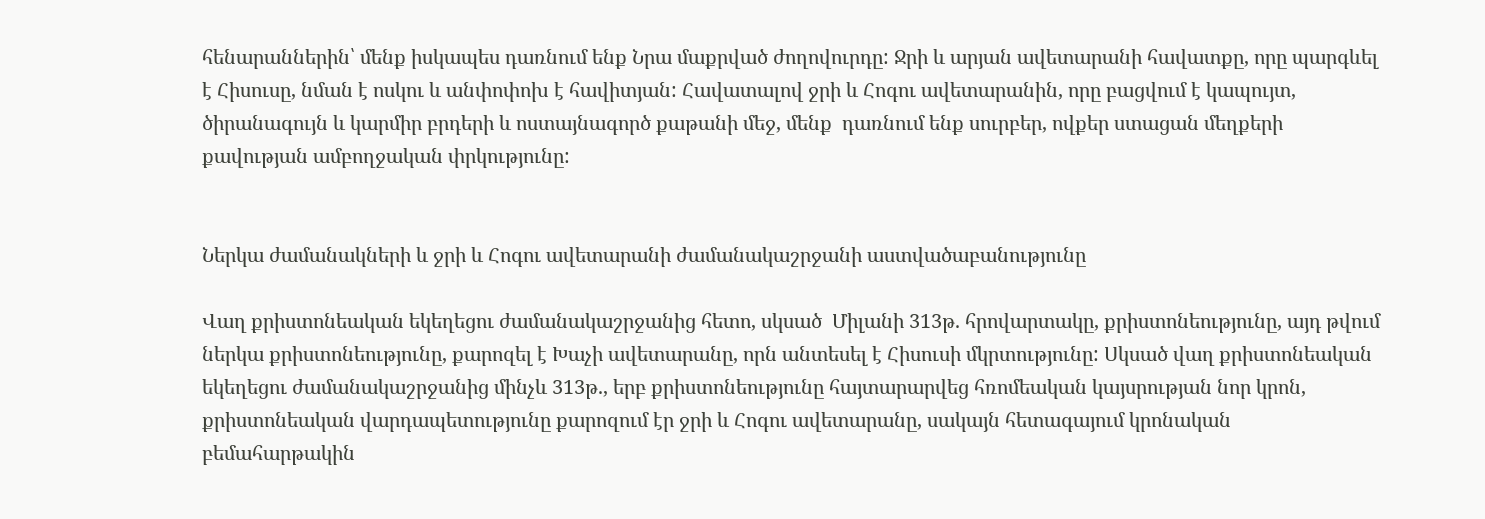հենարաններին՝ մենք իսկապես դառնում ենք Նրա մաքրված ժողովուրդը: Ջրի և արյան ավետարանի հավատքը, որը պարգևել է Հիսուսը, նման է ոսկու և անփոփոխ է հավիտյան: Հավատալով ջրի և Հոգու ավետարանին, որը բացվում է կապույտ, ծիրանագույն և կարմիր բրդերի և ոստայնագործ քաթանի մեջ, մենք  դառնում ենք սուրբեր, ովքեր ստացան մեղքերի քավության ամբողջական փրկությունը:


Ներկա ժամանակների և ջրի և Հոգու ավետարանի ժամանակաշրջանի աստվածաբանությունը

Վաղ քրիստոնեական եկեղեցու ժամանակաշրջանից հետո, սկսած  Միլանի 313թ. հրովարտակը, քրիստոնեությունը, այդ թվում ներկա քրիստոնեությունը, քարոզել է Խաչի ավետարանը, որն անտեսել է Հիսուսի մկրտությունը: Սկսած վաղ քրիստոնեական եկեղեցու ժամանակաշրջանից մինչև 313թ., երբ քրիստոնեությունը հայտարարվեց հռոմեական կայսրության նոր կրոն, քրիստոնեական վարդապետությունը քարոզում էր ջրի և Հոգու ավետարանը, սակայն հետագայում կրոնական բեմահարթակին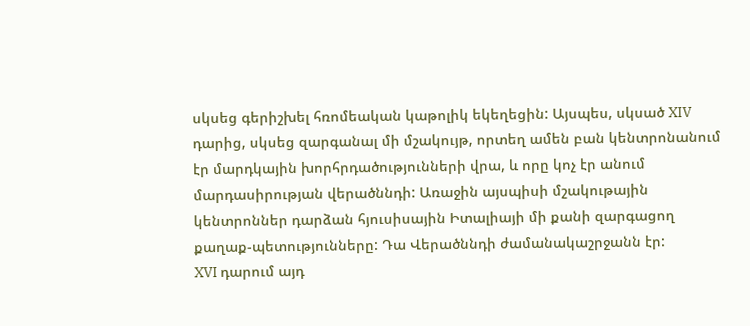սկսեց գերիշխել հռոմեական կաթոլիկ եկեղեցին: Այսպես, սկսած XIV դարից, սկսեց զարգանալ մի մշակույթ, որտեղ ամեն բան կենտրոնանում էր մարդկային խորհրդածությունների վրա, և որը կոչ էր անում մարդասիրության վերածննդի: Առաջին այսպիսի մշակութային կենտրոններ դարձան հյուսիսային Իտալիայի մի քանի զարգացող քաղաք-պետությունները: Դա Վերածննդի ժամանակաշրջանն էր:
XVI դարում այդ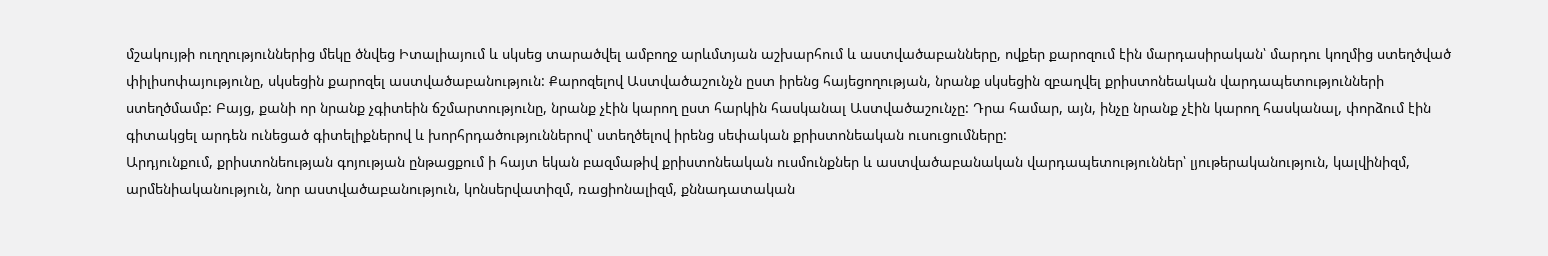մշակույթի ուղղություններից մեկը ծնվեց Իտալիայում և սկսեց տարածվել ամբողջ արևմտյան աշխարհում և աստվածաբանները, ովքեր քարոզում էին մարդասիրական՝ մարդու կողմից ստեղծված փիլիսոփայությունը, սկսեցին քարոզել աստվածաբանություն: Քարոզելով Աստվածաշունչն ըստ իրենց հայեցողության, նրանք սկսեցին զբաղվել քրիստոնեական վարդապետությունների ստեղծմամբ: Բայց, քանի որ նրանք չգիտեին ճշմարտությունը, նրանք չէին կարող ըստ հարկին հասկանալ Աստվածաշունչը: Դրա համար, այն, ինչը նրանք չէին կարող հասկանալ, փորձում էին գիտակցել արդեն ունեցած գիտելիքներով և խորհրդածություններով՝ ստեղծելով իրենց սեփական քրիստոնեական ուսուցումները:
Արդյունքում, քրիստոնեության գոյության ընթացքում ի հայտ եկան բազմաթիվ քրիստոնեական ուսմունքներ և աստվածաբանական վարդապետություններ՝ լյութերականություն, կալվինիզմ, արմենիականություն, նոր աստվածաբանություն, կոնսերվատիզմ, ռացիոնալիզմ, քննադատական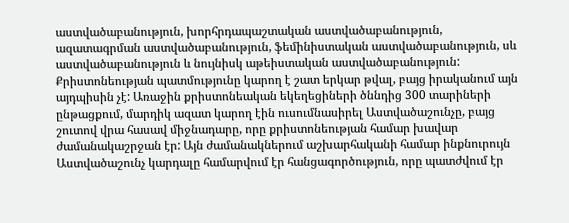աստվածաբանություն, խորհրդապաշտական աստվածաբանություն, ազատագրման աստվածաբանություն, ֆեմինիստական աստվածաբանություն, սև աստվածաբանություն և նույնիսկ աթեիստական աստվածաբանություն:
Քրիստոնեության պատմությունը կարող է շատ երկար թվալ, բայց իրականում այն այդպիսին չէ: Առաջին քրիստոնեական եկեղեցիների ծննդից 300 տարիների ընթացքում, մարդիկ ազատ կարող էին ուսումնասիրել Աստվածաշունչը, բայց շուտով վրա հասավ միջնադարը, որը քրիստոնեության համար խավար ժամանակաշրջան էր: Այն ժամանակներում աշխարհականի համար ինքնուրույն Աստվածաշունչ կարդալը համարվում էր հանցագործություն, որը պատժվում էր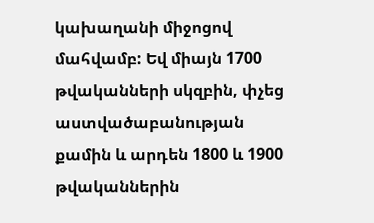կախաղանի միջոցով մահվամբ: Եվ միայն 1700 թվականների սկզբին, փչեց աստվածաբանության քամին և արդեն 1800 և 1900 թվականներին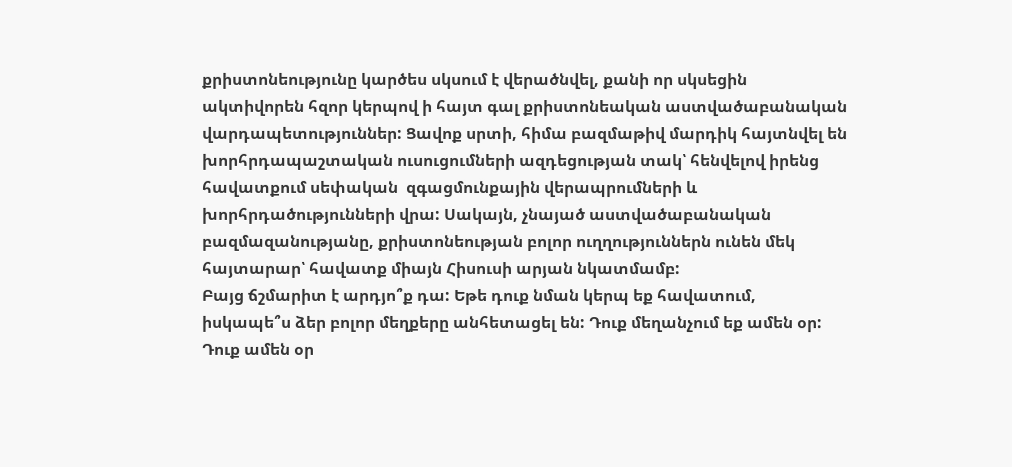քրիստոնեությունը կարծես սկսում է վերածնվել, քանի որ սկսեցին ակտիվորեն հզոր կերպով ի հայտ գալ քրիստոնեական աստվածաբանական վարդապետություններ: Ցավոք սրտի, հիմա բազմաթիվ մարդիկ հայտնվել են խորհրդապաշտական ուսուցումների ազդեցության տակ՝ հենվելով իրենց հավատքում սեփական  զգացմունքային վերապրումների և խորհրդածությունների վրա: Սակայն, չնայած աստվածաբանական բազմազանությանը, քրիստոնեության բոլոր ուղղություններն ունեն մեկ հայտարար՝ հավատք միայն Հիսուսի արյան նկատմամբ:
Բայց ճշմարիտ է արդյո՞ք դա: Եթե դուք նման կերպ եք հավատում, իսկապե՞ս ձեր բոլոր մեղքերը անհետացել են: Դուք մեղանչում եք ամեն օր: Դուք ամեն օր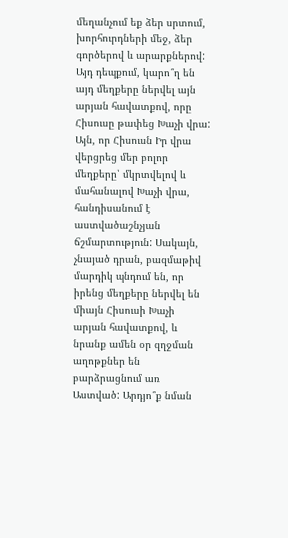մեղանչում եք ձեր սրտում, խորհուրդների մեջ, ձեր գործերով և արարքներով: Այդ դեպքում, կարո՞ղ են այդ մեղքերը ներվել այն արյան հավատքով, որը Հիսուսը թափեց Խաչի վրա: Այն, որ Հիսուսն Իր վրա վերցրեց մեր բոլոր մեղքերը՝ մկրտվելով և մահանալով Խաչի վրա, հանդիսանում է աստվածաշնչյան ճշմարտություն: Սակայն, չնայած դրան, բազմաթիվ մարդիկ պնդում են, որ իրենց մեղքերը ներվել են միայն Հիսուսի Խաչի արյան հավատքով, և նրանք ամեն օր զղջման աղոթքներ են բարձրացնում առ Աստված: Արդյո՞ք նման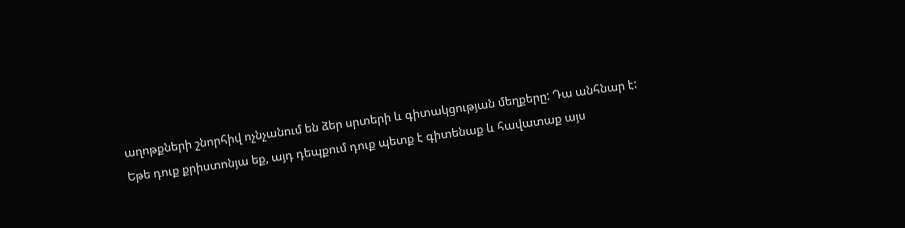աղոթքների շնորհիվ ոչնչանում են ձեր սրտերի և գիտակցության մեղքերը: Դա անհնար է:
Եթե դուք քրիստոնյա եք, այդ դեպքում դուք պետք է գիտենաք և հավատաք այս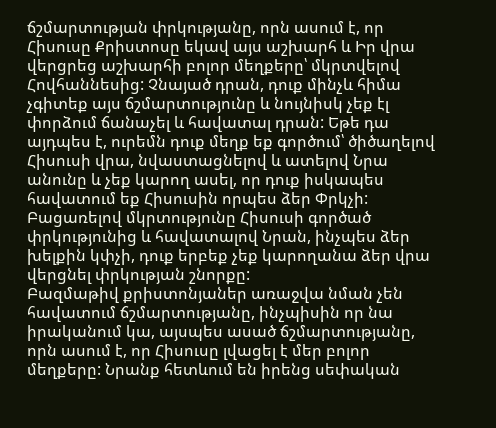ճշմարտության փրկությանը, որն ասում է, որ Հիսուսը Քրիստոսը եկավ այս աշխարհ և Իր վրա վերցրեց աշխարհի բոլոր մեղքերը՝ մկրտվելով Հովհաննեսից: Չնայած դրան, դուք մինչև հիմա չգիտեք այս ճշմարտությունը և նույնիսկ չեք էլ փորձում ճանաչել և հավատալ դրան: Եթե դա այդպես է, ուրեմն դուք մեղք եք գործում՝ ծիծաղելով Հիսուսի վրա, նվաստացնելով և ատելով Նրա անունը և չեք կարող ասել, որ դուք իսկապես հավատում եք Հիսուսին որպես ձեր Փրկչի: Բացառելով մկրտությունը Հիսուսի գործած փրկությունից և հավատալով Նրան, ինչպես ձեր խելքին կփչի, դուք երբեք չեք կարողանա ձեր վրա վերցնել փրկության շնորքը:
Բազմաթիվ քրիստոնյաներ առաջվա նման չեն հավատում ճշմարտությանը, ինչպիսին որ նա իրականում կա, այսպես ասած ճշմարտությանը, որն ասում է, որ Հիսուսը լվացել է մեր բոլոր մեղքերը: Նրանք հետևում են իրենց սեփական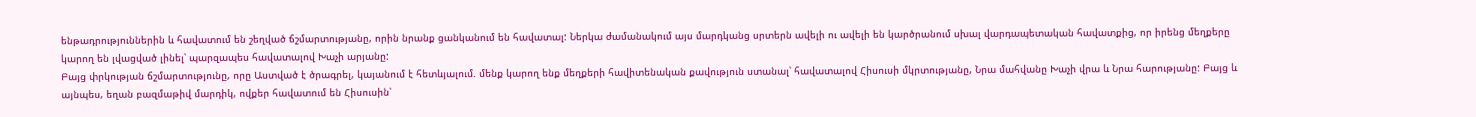ենթադրություններին և հավատում են շեղված ճշմարտությանը, որին նրանք ցանկանում են հավատալ: Ներկա ժամանակում այս մարդկանց սրտերն ավելի ու ավելի են կարծրանում սխալ վարդապետական հավատքից, որ իրենց մեղքերը կարող են լվացված լինել՝ պարզապես հավատալով Խաչի արյանը:
Բայց փրկության ճշմարտությունը, որը Աստված է ծրագրել, կայանում է հետևյալում. մենք կարող ենք մեղքերի հավիտենական քավություն ստանալ՝ հավատալով Հիսուսի մկրտությանը, Նրա մահվանը Խաչի վրա և Նրա հարությանը: Բայց և այնպես, եղան բազմաթիվ մարդիկ, ովքեր հավատում են Հիսուսին՝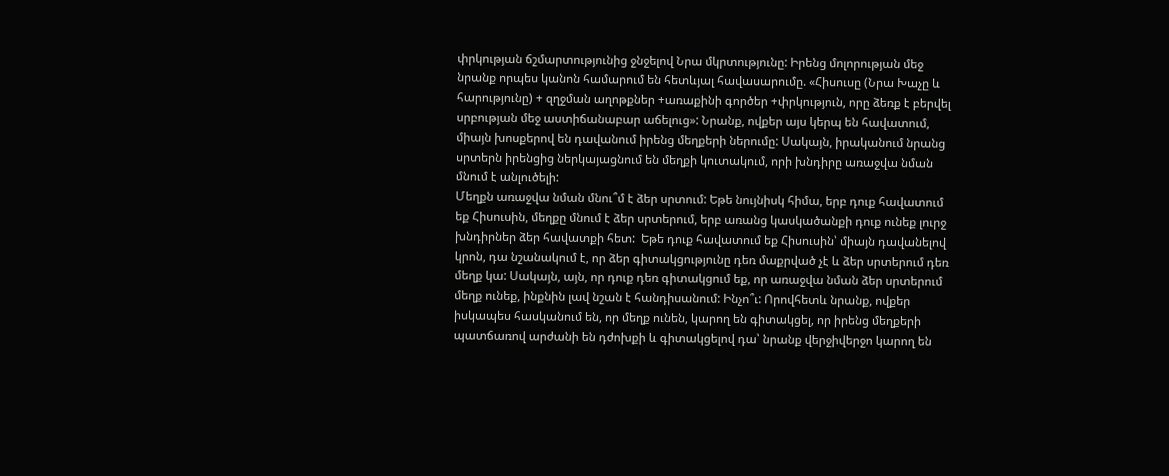փրկության ճշմարտությունից ջնջելով Նրա մկրտությունը: Իրենց մոլորության մեջ նրանք որպես կանոն համարում են հետևյալ հավասարումը. «Հիսուսը (Նրա Խաչը և հարությունը) + զղջման աղոթքներ +առաքինի գործեր +փրկություն, որը ձեռք է բերվել սրբության մեջ աստիճանաբար աճելուց»: Նրանք, ովքեր այս կերպ են հավատում, միայն խոսքերով են դավանում իրենց մեղքերի ներումը: Սակայն, իրականում նրանց սրտերն իրենցից ներկայացնում են մեղքի կուտակում, որի խնդիրը առաջվա նման մնում է անլուծելի:
Մեղքն առաջվա նման մնու՞մ է ձեր սրտում: Եթե նույնիսկ հիմա, երբ դուք հավատում եք Հիսուսին, մեղքը մնում է ձեր սրտերում, երբ առանց կասկածանքի դուք ունեք լուրջ խնդիրներ ձեր հավատքի հետ:  Եթե դուք հավատում եք Հիսուսին՝ միայն դավանելով կրոն, դա նշանակում է, որ ձեր գիտակցությունը դեռ մաքրված չէ և ձեր սրտերում դեռ մեղք կա: Սակայն, այն, որ դուք դեռ գիտակցում եք, որ առաջվա նման ձեր սրտերում մեղք ունեք, ինքնին լավ նշան է հանդիսանում: Ինչո՞ւ: Որովհետև նրանք, ովքեր իսկապես հասկանում են, որ մեղք ունեն, կարող են գիտակցել, որ իրենց մեղքերի պատճառով արժանի են դժոխքի և գիտակցելով դա՝ նրանք վերջիվերջո կարող են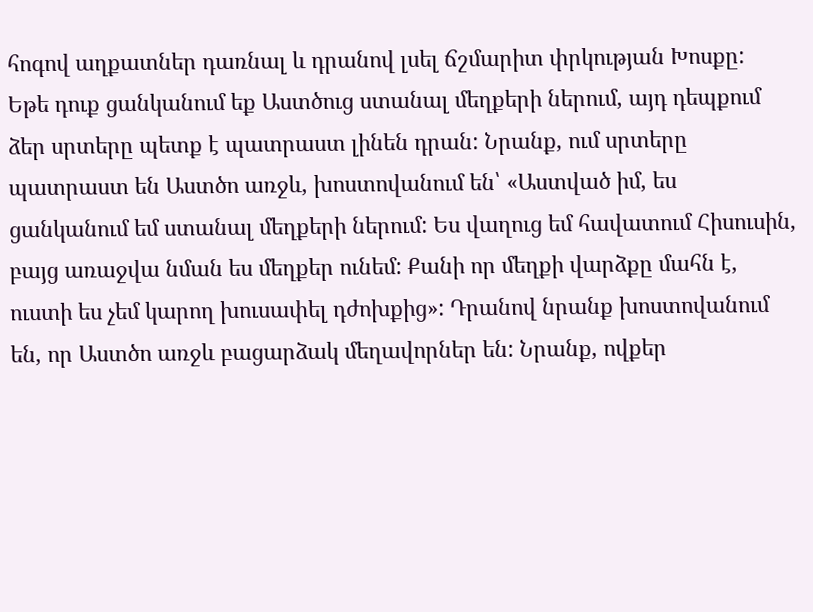հոգով աղքատներ դառնալ և դրանով լսել ճշմարիտ փրկության Խոսքը:
Եթե դուք ցանկանում եք Աստծուց ստանալ մեղքերի ներում, այդ դեպքում ձեր սրտերը պետք է պատրաստ լինեն դրան: Նրանք, ում սրտերը պատրաստ են Աստծո առջև, խոստովանում են՝ «Աստված իմ, ես ցանկանում եմ ստանալ մեղքերի ներում: Ես վաղուց եմ հավատում Հիսուսին, բայց առաջվա նման ես մեղքեր ունեմ: Քանի որ մեղքի վարձքը մահն է, ուստի ես չեմ կարող խուսափել դժոխքից»: Դրանով նրանք խոստովանում են, որ Աստծո առջև բացարձակ մեղավորներ են: Նրանք, ովքեր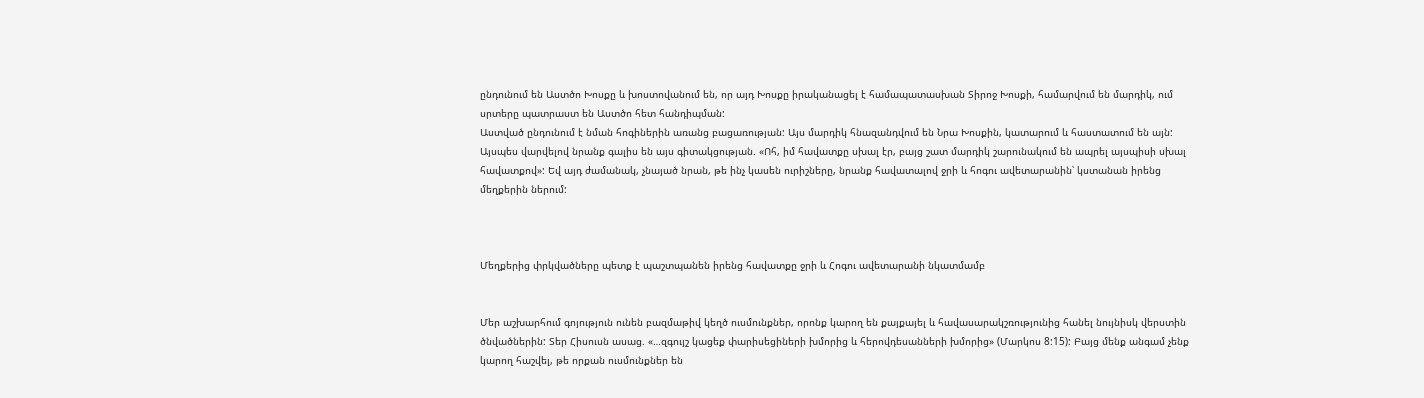ընդունում են Աստծո Խոսքը և խոստովանում են, որ այդ Խոսքը իրականացել է համապատասխան Տիրոջ Խոսքի, համարվում են մարդիկ, ում սրտերը պատրաստ են Աստծո հետ հանդիպման:
Աստված ընդունում է նման հոգիներին առանց բացառության: Այս մարդիկ հնազանդվում են Նրա Խոսքին, կատարում և հաստատում են այն: Այսպես վարվելով նրանք գալիս են այս գիտակցության. «Ոհ, իմ հավատքը սխալ էր, բայց շատ մարդիկ շարունակում են ապրել այսպիսի սխալ հավատքով»: Եվ այդ ժամանակ, չնայած նրան, թե ինչ կասեն ուրիշները, նրանք հավատալով ջրի և հոգու ավետարանին՝ կստանան իրենց մեղքերին ներում:



Մեղքերից փրկվածները պետք է պաշտպանեն իրենց հավատքը ջրի և Հոգու ավետարանի նկատմամբ


Մեր աշխարհում գոյություն ունեն բազմաթիվ կեղծ ուսմունքներ, որոնք կարող են քայքայել և հավասարակշռությունից հանել նույնիսկ վերստին ծնվածներին: Տեր Հիսուսն ասաց. «…զգույշ կացեք փարիսեցիների խմորից և հերովդեսանների խմորից» (Մարկոս 8:15): Բայց մենք անգամ չենք կարող հաշվել, թե որքան ուսմունքներ են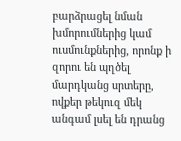բարձրացել նման խմորումներից կամ ուսմունքներից, որոնք ի զորու են պղծել մարդկանց սրտերը, ովքեր թեկուզ մեկ անգամ լսել են դրանց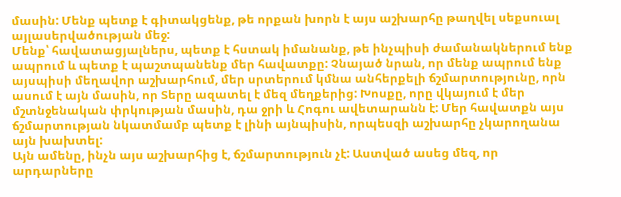մասին: Մենք պետք է գիտակցենք, թե որքան խորն է այս աշխարհը թաղվել սեքսուալ այլասերվածության մեջ:
Մենք՝ հավատացյալներս, պետք է հստակ իմանանք, թե ինչպիսի ժամանակներում ենք ապրում և պետք է պաշտպանենք մեր հավատքը: Չնայած նրան, որ մենք ապրում ենք այսպիսի մեղավոր աշխարհում, մեր սրտերում կմնա անհերքելի ճշմարտությունը, որն ասում է այն մասին, որ Տերը ազատել է մեզ մեղքերից: Խոսքը, որը վկայում է մեր մշտնջենական փրկության մասին, դա ջրի և Հոգու ավետարանն է: Մեր հավատքն այս ճշմարտության նկատմամբ պետք է լինի այնպիսին, որպեսզի աշխարհը չկարողանա այն խախտել:
Այն ամենը, ինչն այս աշխարհից է, ճշմարտություն չէ: Աստված ասեց մեզ, որ արդարները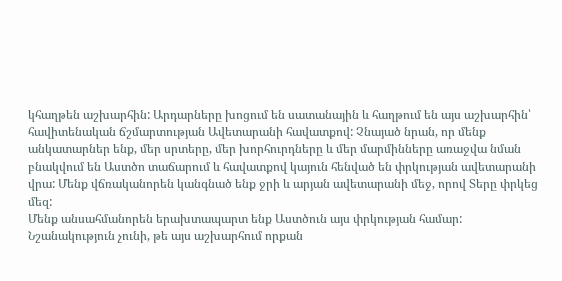կհաղթեն աշխարհին: Արդարները խոցում են սատանային և հաղթում են այս աշխարհին՝ հավիտենական ճշմարտության Ավետարանի հավատքով: Չնայած նրան, որ մենք անկատարներ ենք, մեր սրտերը, մեր խորհուրդները և մեր մարմինները առաջվա նման բնակվում են Աստծո տաճարում և հավատքով կայուն հենված են փրկության ավետարանի վրա: Մենք վճռականորեն կանգնած ենք ջրի և արյան ավետարանի մեջ, որով Տերը փրկեց մեզ:
Մենք անսահմանորեն երախտապարտ ենք Աստծուն այս փրկության համար: Նշանակություն չունի, թե այս աշխարհում որքան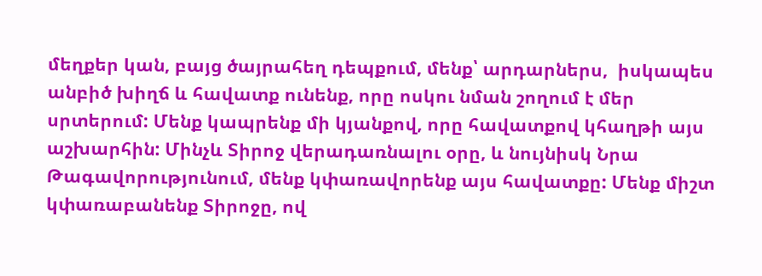մեղքեր կան, բայց ծայրահեղ դեպքում, մենք՝ արդարներս,  իսկապես անբիծ խիղճ և հավատք ունենք, որը ոսկու նման շողում է մեր սրտերում: Մենք կապրենք մի կյանքով, որը հավատքով կհաղթի այս աշխարհին: Մինչև Տիրոջ վերադառնալու օրը, և նույնիսկ Նրա Թագավորությունում, մենք կփառավորենք այս հավատքը: Մենք միշտ կփառաբանենք Տիրոջը, ով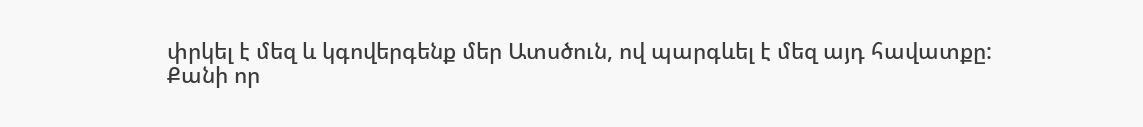փրկել է մեզ և կգովերգենք մեր Ատսծուն, ով պարգևել է մեզ այդ հավատքը:
Քանի որ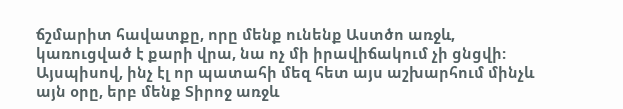ճշմարիտ հավատքը, որը մենք ունենք Աստծո առջև, կառուցված է քարի վրա, նա ոչ մի իրավիճակում չի ցնցվի: Այսպիսով, ինչ էլ որ պատահի մեզ հետ այս աշխարհում մինչև այն օրը, երբ մենք Տիրոջ առջև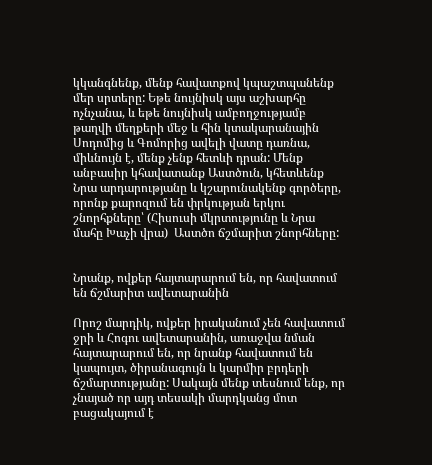կկանգնենք, մենք հավատքով կպաշտպանենք մեր սրտերը: Եթե նույնիսկ այս աշխարհը ոչնչանա, և եթե նույնիսկ ամբողջությամբ թաղվի մեղքերի մեջ և հին կտակարանային Սոդոմից և Գոմորից ավելի վատը դառնա, միևնույն է, մենք չենք հետևի դրան: Մենք անբասիր կհավատանք Աստծուն, կհետևենք Նրա արդարությանը և կշարունակենք գործերը, որոնք քարոզում են փրկության երկու շնորհքները՝ (Հիսուսի մկրտությունը և Նրա մահը Խաչի վրա)  Աստծո ճշմարիտ շնորհները:


Նրանք, ովքեր հայտարարում են, որ հավատում են ճշմարիտ ավետարանին

Որոշ մարդիկ, ովքեր իրականում չեն հավատում ջրի և Հոգու ավետարանին, առաջվա նման հայտարարում են, որ նրանք հավատում են կապույտ, ծիրանագույն և կարմիր բրդերի ճշմարտությանը: Սակայն մենք տեսնում ենք, որ չնայած որ այդ տեսակի մարդկանց մոտ բացակայում է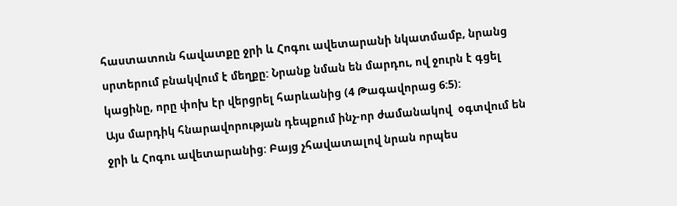հաստատուն հավատքը ջրի և Հոգու ավետարանի նկատմամբ, նրանց սրտերում բնակվում է մեղքը: Նրանք նման են մարդու, ով ջուրն է գցել կացինը, որը փոխ էր վերցրել հարևանից (4 Թագավորաց 6:5):
Այս մարդիկ հնարավորության դեպքում ինչ-որ ժամանակով  օգտվում են ջրի և Հոգու ավետարանից: Բայց չհավատալով նրան որպես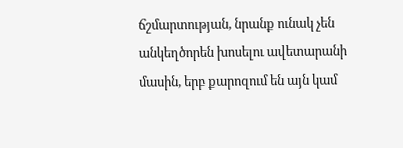ճշմարտության, նրանք ունակ չեն անկեղծորեն խոսելու ավետարանի մասին, երբ քարոզում են այն կամ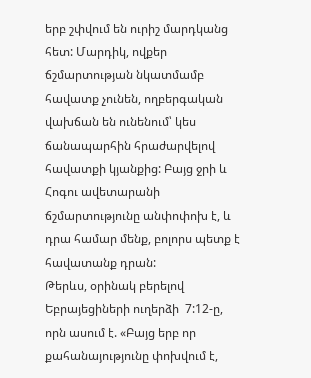երբ շփվում են ուրիշ մարդկանց հետ: Մարդիկ, ովքեր ճշմարտության նկատմամբ հավատք չունեն, ողբերգական վախճան են ունենում՝ կես ճանապարհին հրաժարվելով հավատքի կյանքից: Բայց ջրի և Հոգու ավետարանի ճշմարտությունը անփոփոխ է, և դրա համար մենք, բոլորս պետք է հավատանք դրան:
Թերևս, օրինակ բերելով Եբրայեցիների ուղերձի  7:12-ը, որն ասում է. «Բայց երբ որ քահանայությունը փոխվում է,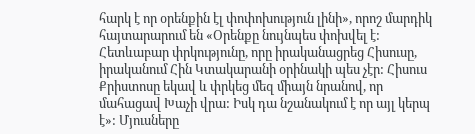հարկ է որ օրենքին էլ փոփոխություն լինի», որոշ մարդիկ հայտարարում են «Օրենքը նույնպես փոխվել է: Հետևաբար փրկությունը, որը իրականացրեց Հիսուսը, իրականում Հին Կտակարանի օրինակի պես չէր: Հիսուս Քրիստոսը եկավ և փրկեց մեզ միայն նրանով, որ մահացավ Խաչի վրա: Իսկ դա նշանակում է որ այլ կերպ է»: Մյուսները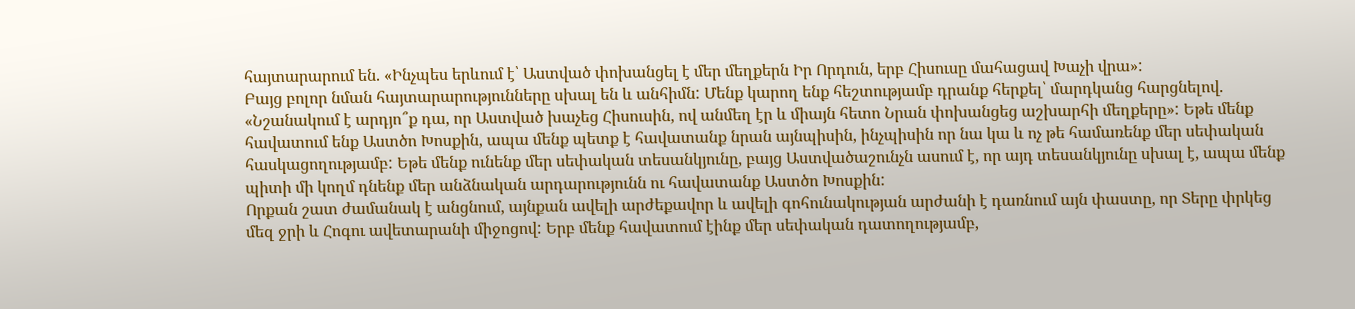հայտարարում են. «Ինչպես երևում է՝ Աստված փոխանցել է մեր մեղքերն Իր Որդուն, երբ Հիսուսը մահացավ Խաչի վրա»:
Բայց բոլոր նման հայտարարությունները սխալ են և անհիմն: Մենք կարող ենք հեշտությամբ դրանք հերքել՝ մարդկանց հարցնելով. «Նշանակում է արդյո՞ք դա, որ Աստված խաչեց Հիսուսին, ով անմեղ էր և միայն հետո Նրան փոխանցեց աշխարհի մեղքերը»: Եթե մենք հավատում ենք Աստծո Խոսքին, ապա մենք պետք է հավատանք նրան այնպիսին, ինչպիսին որ նա կա և ոչ թե համառենք մեր սեփական հասկացողությամբ: Եթե մենք ունենք մեր սեփական տեսանկյունը, բայց Աստվածաշունչն ասում է, որ այդ տեսանկյունը սխալ է, ապա մենք պիտի մի կողմ դնենք մեր անձնական արդարությունն ու հավատանք Աստծո Խոսքին:
Որքան շատ ժամանակ է անցնում, այնքան ավելի արժեքավոր և ավելի գոհունակության արժանի է դառնում այն փաստը, որ Տերը փրկեց մեզ ջրի և Հոգու ավետարանի միջոցով: Երբ մենք հավատում էինք մեր սեփական դատողությամբ,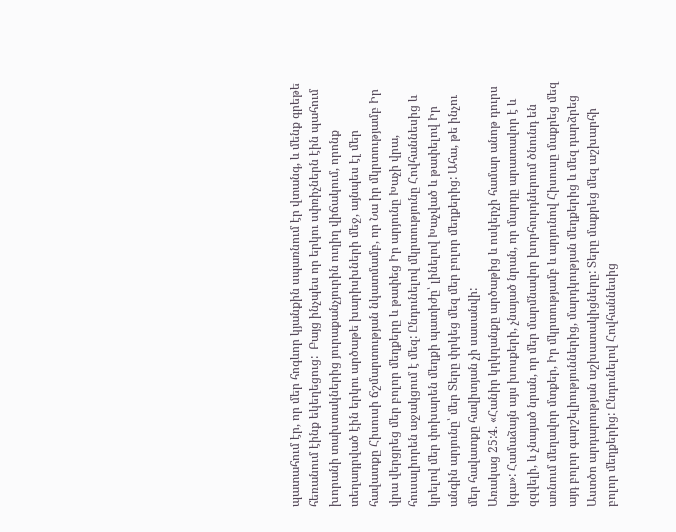պատահում էր, որ մեր հոգևոր կյանքին սպառնում էր վտանգ, և մենք գրեթե հեռանում էինք եկեղեցուց:  Բայց ինչպես որ երկու սփռիչներն էին պահում խորանի տախտակներից յուրաքանչյուրին ուղիղ վիճակում, որոնք տեղադրված էին երկու արծաթե խարիսխների մեջ, այնպես էլ մեր հավատքը Հիսուսի ճշմարտության նկատմամբ, որ Նա իր մկրտությամբ Իր վրա վերցրեց մեր բոլոր մեղքերը և թափեց Իր արյունը Խաչի վրա, հուսալիորեն աջակցում է մեզ: Ընդունելով մկրտությունը Հովհաննեսից և կրելով մեր փոխարեն մեղքի պատիժը՝ լինելով Խաչված և թափելով Իր անգին արյունը՝ մեր Տերը փրկեց մեզ մեր բոլոր մեղքերից: Ահա, թե ինչու մեր հավատքը հավիտյան չի սասանվի:
Առակաց 25:4. «Հանիր կղկղանքը արծաթից և ոսկերչի համար անոթ դուրս կգա»: Համաձայն այս խոսքերի, չնայած նրան, որ մարդը արատավոր է և զզվելի, և չնայած նրան, որ մեր մարմնավոր խորհուրդներում ծնունդ են առնում մեղավոր մտքեր, Իր մկրտությամբ և արյունով Հիսուսը մաքրեց մեզ այդ բոլոր գարշելիություններից, մարդկության մեղքերից և մեզ դարձրեց Աստծո արդարության աշխատակիցները: Տերը մաքրեց մեզ աշխարհի բոլոր մեղքերից: Ընդունելով Հովհաննեսից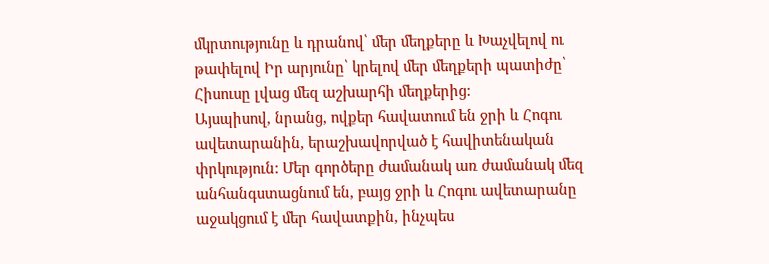մկրտությունը և դրանով՝ մեր մեղքերը և Խաչվելով ու թափելով Իր արյունը՝ կրելով մեր մեղքերի պատիժը՝ Հիսուսը լվաց մեզ աշխարհի մեղքերից:
Այսպիսով, նրանց, ովքեր հավատում են ջրի և Հոգու ավետարանին, երաշխավորված է հավիտենական փրկություն: Մեր գործերը ժամանակ առ ժամանակ մեզ անհանգստացնում են, բայց ջրի և Հոգու ավետարանը աջակցում է մեր հավատքին, ինչպես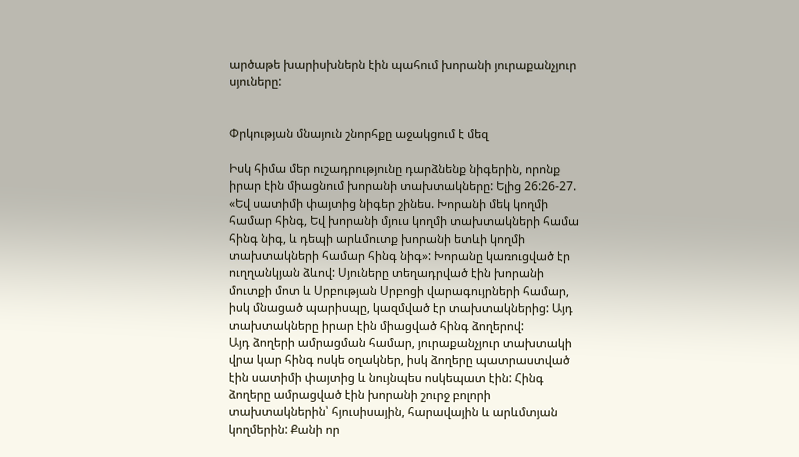արծաթե խարիսխներն էին պահում խորանի յուրաքանչյուր սյուները:


Փրկության մնայուն շնորհքը աջակցում է մեզ

Իսկ հիմա մեր ուշադրությունը դարձնենք նիգերին, որոնք իրար էին միացնում խորանի տախտակները: Ելից 26:26-27. «Եվ սատիմի փայտից նիգեր շինես. Խորանի մեկ կողմի համար հինգ, Եվ խորանի մյուս կողմի տախտակների համա հինգ նիգ, և դեպի արևմուտք խորանի ետևի կողմի տախտակների համար հինգ նիգ»: Խորանը կառուցված էր ուղղանկյան ձևով: Սյուները տեղադրված էին խորանի մուտքի մոտ և Սրբության Սրբոցի վարագույրների համար, իսկ մնացած պարիսպը, կազմված էր տախտակներից: Այդ տախտակները իրար էին միացված հինգ ձողերով:
Այդ ձողերի ամրացման համար, յուրաքանչյուր տախտակի վրա կար հինգ ոսկե օղակներ, իսկ ձողերը պատրաստված էին սատիմի փայտից և նույնպես ոսկեպատ էին: Հինգ ձողերը ամրացված էին խորանի շուրջ բոլորի տախտակներին՝ հյուսիսային, հարավային և արևմտյան կողմերին: Քանի որ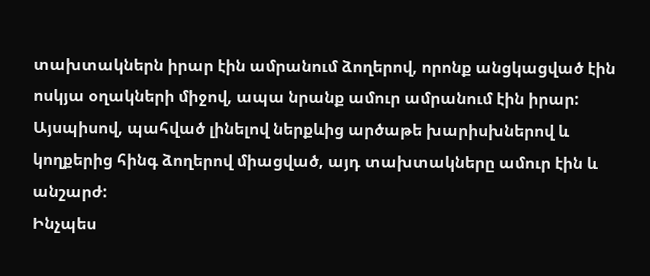տախտակներն իրար էին ամրանում ձողերով, որոնք անցկացված էին ոսկյա օղակների միջով, ապա նրանք ամուր ամրանում էին իրար: Այսպիսով, պահված լինելով ներքևից արծաթե խարիսխներով և կողքերից հինգ ձողերով միացված, այդ տախտակները ամուր էին և անշարժ:
Ինչպես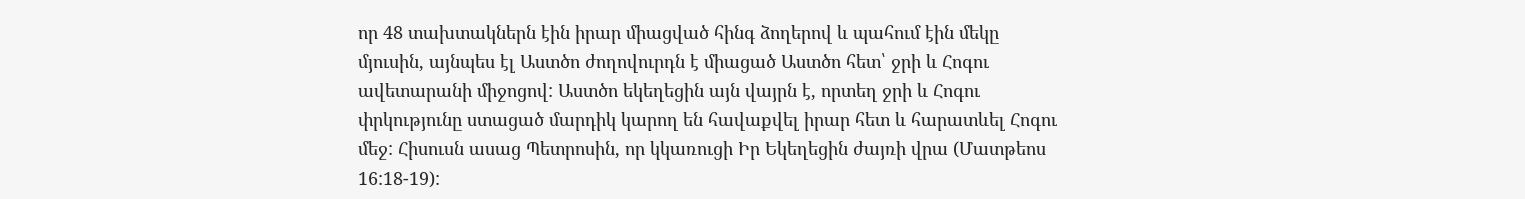որ 48 տախտակներն էին իրար միացված հինգ ձողերով և պահում էին մեկը մյուսին, այնպես էլ Աստծո ժողովուրդն է միացած Աստծո հետ՝ ջրի և Հոգու ավետարանի միջոցով: Աստծո եկեղեցին այն վայրն է, որտեղ ջրի և Հոգու փրկությունը ստացած մարդիկ կարող են հավաքվել իրար հետ և հարատևել Հոգու մեջ: Հիսուսն ասաց Պետրոսին, որ կկառուցի Իր Եկեղեցին ժայռի վրա (Մատթեոս 16:18-19):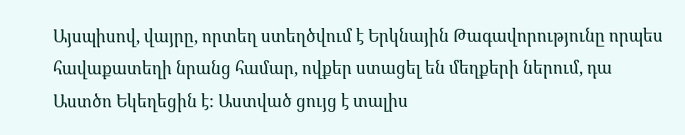Այսպիսով, վայրը, որտեղ ստեղծվում է Երկնային Թագավորությունը որպես հավաքատեղի նրանց համար, ովքեր ստացել են մեղքերի ներում, դա Աստծո Եկեղեցին է: Աստված ցույց է տալիս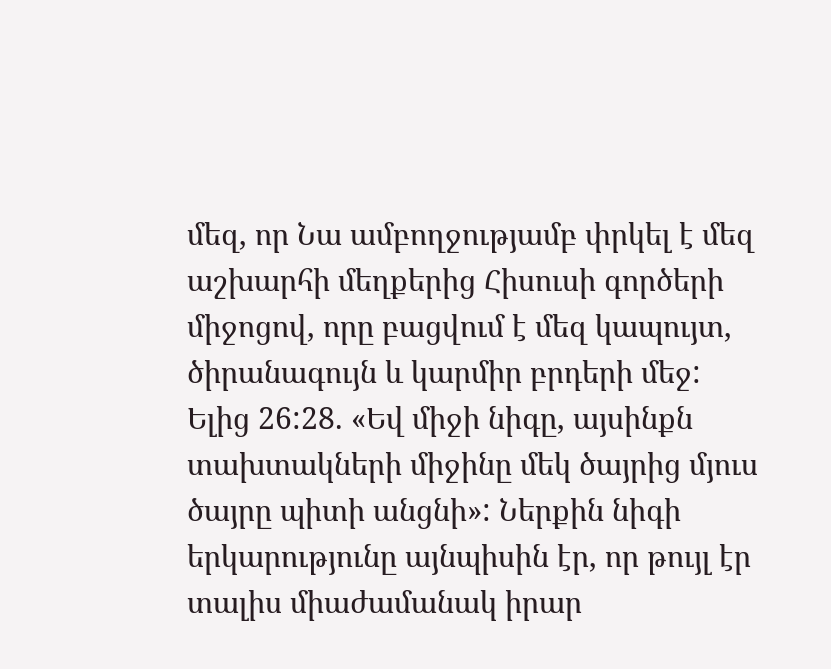մեզ, որ Նա ամբողջությամբ փրկել է մեզ աշխարհի մեղքերից Հիսուսի գործերի միջոցով, որը բացվում է մեզ կապույտ, ծիրանագույն և կարմիր բրդերի մեջ:
Ելից 26:28. «Եվ միջի նիգը, այսինքն տախտակների միջինը մեկ ծայրից մյուս ծայրը պիտի անցնի»: Ներքին նիգի երկարությունը այնպիսին էր, որ թույլ էր տալիս միաժամանակ իրար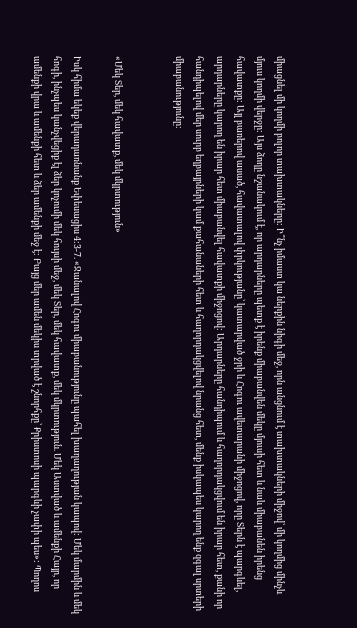միացնել մի կողմի բոլոր տախտակները: Ի՞նչ իմաստ կա ներքին նիգի մեջ, որն անցնում է տախտակների միջով՝ մի կողմից մինչև մյուս կողմի վերջը: Այս ձողը նշանակում է, որ արդարները պետք է իրենք միաբանվեն մեկը մյուսի հետ և նաև միաբանեն իրենց հավատքը: Այլ բառերով ասած, հավատալով փրկությանը՝ կատարված ջրի և Հոգու ավետարանի միջոցով, որը Տերն է պարգևել, արդարները կարող են իրար հետ միաբանվել հավատքի միջոցով: Արդարները հանդիպում և հաղորդակցվում են իրար հետ, քանի որ հանդիպելով մեր սուրբ եղբայրների կամ քահանաների հետ և հաղորդակցվելով նրանց հետ, մենք իսկապես կարող ենք զգալ սրտերի միաբանությունը:


«Մեկ Տեր, մեկ հավատք, մեկ մկրտություն»

Իսկ հիմա եկեք վերադառնանք Եփեսացիս 4:3-7. «Ջանալով Հոգու միաբանությունը պահել խաղաղության կապով: Մեկ մարմին և մեկ հոգի, ինչպես կանչվեցիք էլ ձեր կոչումի մեկ հույսի մեջ, մեկ Տեր, մեկ հավատք, մեկ մկրտություն. Մեկ Աստված և ամենքի Հայր, որ ամենքի վրա և ամենքի հետ և ձեր ամենքի մեջ է: Բայց մեր ամեն մեկիս տրված է շնորհքը՝ Քրիստոսի պարգևի չափի պես»: Պողոս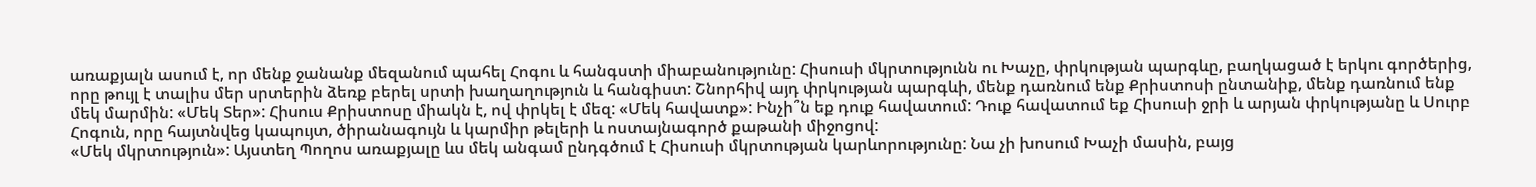առաքյալն ասում է, որ մենք ջանանք մեզանում պահել Հոգու և հանգստի միաբանությունը: Հիսուսի մկրտությունն ու Խաչը, փրկության պարգևը, բաղկացած է երկու գործերից, որը թույլ է տալիս մեր սրտերին ձեռք բերել սրտի խաղաղություն և հանգիստ: Շնորհիվ այդ փրկության պարգևի, մենք դառնում ենք Քրիստոսի ընտանիք, մենք դառնում ենք մեկ մարմին: «Մեկ Տեր»: Հիսուս Քրիստոսը միակն է, ով փրկել է մեզ: «Մեկ հավատք»: Ինչի՞ն եք դուք հավատում: Դուք հավատում եք Հիսուսի ջրի և արյան փրկությանը և Սուրբ Հոգուն, որը հայտնվեց կապույտ, ծիրանագույն և կարմիր թելերի և ոստայնագործ քաթանի միջոցով:
«Մեկ մկրտություն»: Այստեղ Պողոս առաքյալը ևս մեկ անգամ ընդգծում է Հիսուսի մկրտության կարևորությունը: Նա չի խոսում Խաչի մասին, բայց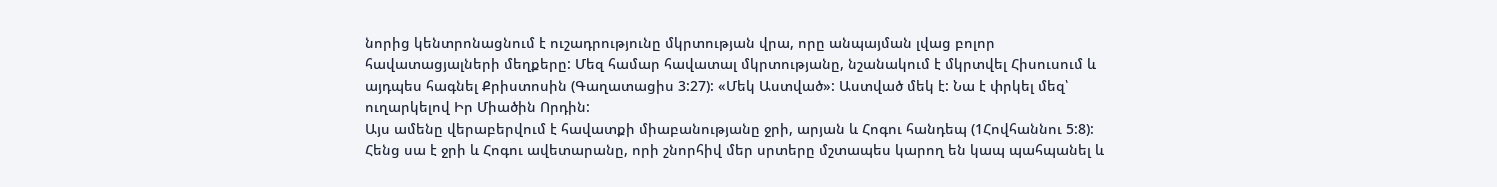նորից կենտրոնացնում է ուշադրությունը մկրտության վրա, որը անպայման լվաց բոլոր հավատացյալների մեղքերը: Մեզ համար հավատալ մկրտությանը, նշանակում է մկրտվել Հիսուսում և այդպես հագնել Քրիստոսին (Գաղատացիս 3:27): «Մեկ Աստված»: Աստված մեկ է: Նա է փրկել մեզ՝ ուղարկելով Իր Միածին Որդին:
Այս ամենը վերաբերվում է հավատքի միաբանությանը ջրի, արյան և Հոգու հանդեպ (1Հովհաննու 5:8): Հենց սա է ջրի և Հոգու ավետարանը, որի շնորհիվ մեր սրտերը մշտապես կարող են կապ պահպանել և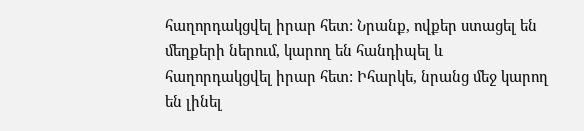հաղորդակցվել իրար հետ: Նրանք, ովքեր ստացել են մեղքերի ներում, կարող են հանդիպել և հաղորդակցվել իրար հետ: Իհարկե, նրանց մեջ կարող են լինել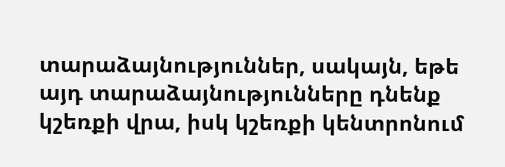տարաձայնություններ, սակայն, եթե այդ տարաձայնությունները դնենք կշեռքի վրա, իսկ կշեռքի կենտրոնում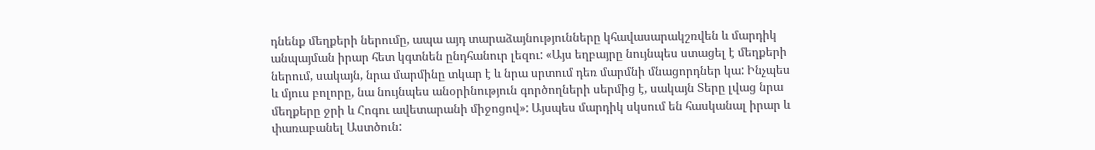դնենք մեղքերի ներումը, ապա այդ տարաձայնությունները կհավասարակշռվեն և մարդիկ անպայման իրար հետ կգտնեն ընդհանուր լեզու: «Այս եղբայրը նույնպես ստացել է մեղքերի ներում, սակայն, նրա մարմինը տկար է և նրա սրտում դեռ մարմնի մնացորդներ կա: Ինչպես և մյուս բոլորը, նա նույնպես անօրինություն գործողների սերմից է, սակայն Տերը լվաց նրա մեղքերը ջրի և Հոգու ավետարանի միջոցով»: Այսպես մարդիկ սկսում են հասկանալ իրար և փառաբանել Աստծուն: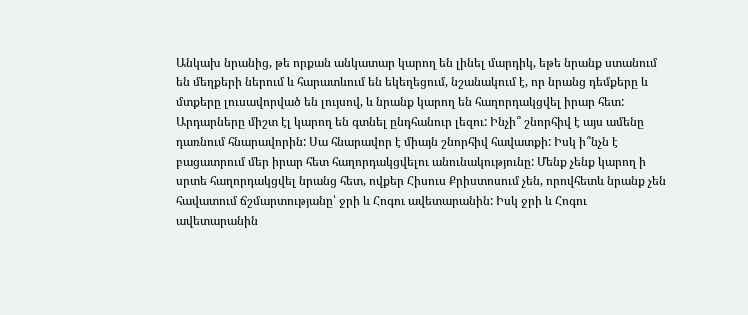Անկախ նրանից, թե որքան անկատար կարող են լինել մարդիկ, եթե նրանք ստանում են մեղքերի ներում և հարատևում են եկեղեցում, նշանակում է, որ նրանց դեմքերը և մտքերը լուսավորված են լույսով, և նրանք կարող են հաղորդակցվել իրար հետ: Արդարները միշտ էլ կարող են գտնել ընդհանուր լեզու: Ինչի՞ շնորհիվ է այս ամենը դառնում հնարավորին: Սա հնարավոր է միայն շնորհիվ հավատքի: Իսկ ի՞նչն է բացատրում մեր իրար հետ հաղորդակցվելու անունակությունը: Մենք չենք կարող ի սրտե հաղորդակցվել նրանց հետ, ովքեր Հիսուս Քրիստոսում չեն, որովհետև նրանք չեն հավատում ճշմարտությանը՝ ջրի և Հոգու ավետարանին: Իսկ ջրի և Հոգու ավետարանին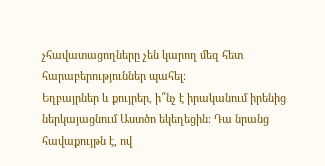չհավատացողները չեն կարող մեզ հետ հարաբերություններ պահել:
Եղբայրներ և քույրեր, ի՞նչ է իրականում իրենից ներկայացնում Աստծո եկեղեցին: Դա նրանց հավաքույթն է, ով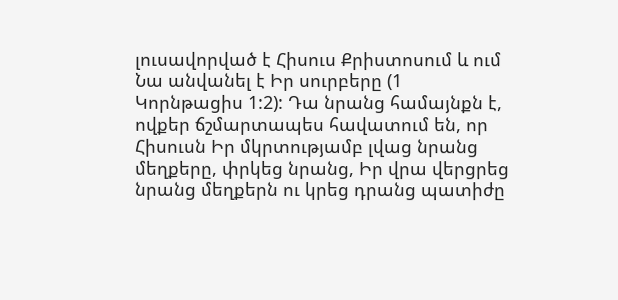լուսավորված է Հիսուս Քրիստոսում և ում Նա անվանել է Իր սուրբերը (1 Կորնթացիս 1:2): Դա նրանց համայնքն է, ովքեր ճշմարտապես հավատում են, որ Հիսուսն Իր մկրտությամբ լվաց նրանց մեղքերը, փրկեց նրանց, Իր վրա վերցրեց նրանց մեղքերն ու կրեց դրանց պատիժը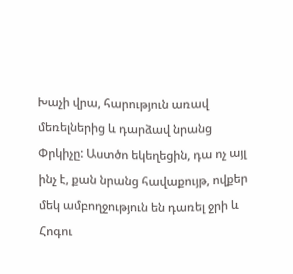Խաչի վրա, հարություն առավ մեռելներից և դարձավ նրանց Փրկիչը: Աստծո եկեղեցին, դա ոչ այլ ինչ է, քան նրանց հավաքույթ, ովքեր մեկ ամբողջություն են դառել ջրի և Հոգու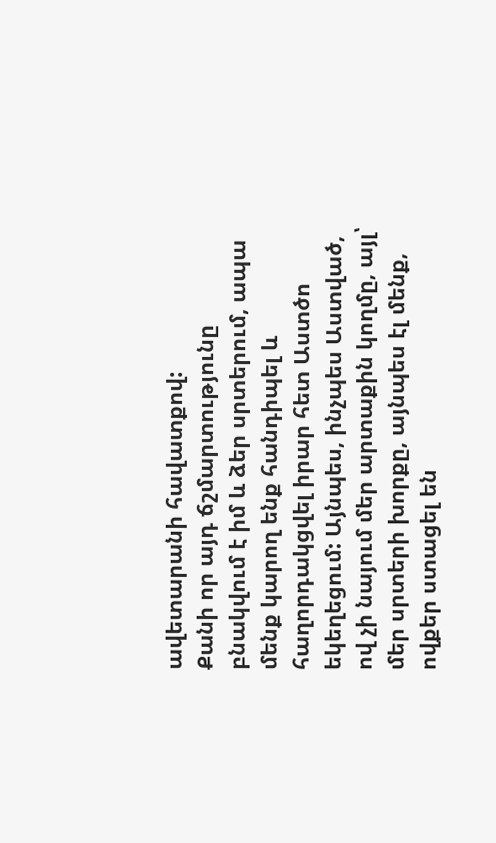ավետարանի հավատքով:
Քանի որ այդ ճշմարտությունը բնակվում է իմ և ձեր սրտերում, ապա մենք կարող ենք հանդիպել և հաղորդակցվել իրար հետ Աստծո եկեղեցում: Այնպես, ինչպես Աստված, ով չի նայում մեր արտաքին կողմը, այլ՝ մեր սրտերի խորքը, այնպես էլ մենք, ովքեր ստացել են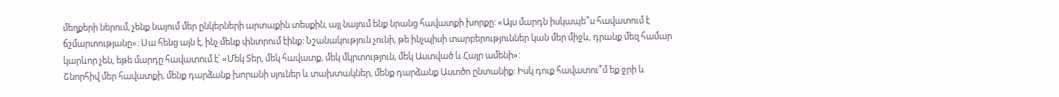մեղքերի ներում, չենք նայում մեր ընկերների արտաքին տեսքին, այլ նայում ենք նրանց հավատքի խորքը: «Այս մարդն իսկապե՞ս հավատում է ճշմարտությանը»: Սա հենց այն է, ինչ մենք փնտրում էինք: Նշանակություն չունի, թե ինչպիսի տարբերություններ կան մեր միջև, դրանք մեզ համար կարևոր չեն, եթե մարդը հավատում է՝ «Մեկ Տեր, մեկ հավատք, մեկ մկրտություն, մեկ Աստված և Հայր ամենի»:
Շնորհիվ մեր հավատքի, մենք դարձանք խորանի սյուներ և տախտակներ, մենք դարձանք Աստծո ընտանիք: Իսկ դուք հավատու՞մ եք ջրի և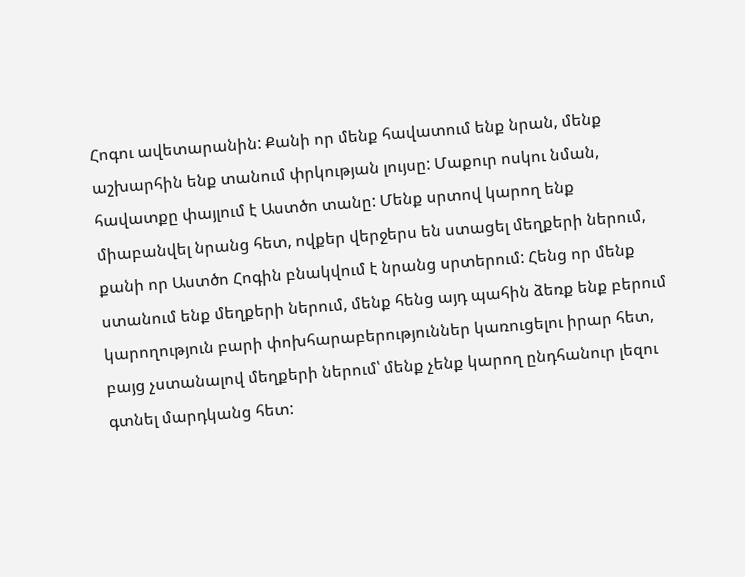Հոգու ավետարանին: Քանի որ մենք հավատում ենք նրան, մենք աշխարհին ենք տանում փրկության լույսը: Մաքուր ոսկու նման, հավատքը փայլում է Աստծո տանը: Մենք սրտով կարող ենք միաբանվել նրանց հետ, ովքեր վերջերս են ստացել մեղքերի ներում, քանի որ Աստծո Հոգին բնակվում է նրանց սրտերում: Հենց որ մենք ստանում ենք մեղքերի ներում, մենք հենց այդ պահին ձեռք ենք բերում կարողություն բարի փոխհարաբերություններ կառուցելու իրար հետ, բայց չստանալով մեղքերի ներում՝ մենք չենք կարող ընդհանուր լեզու գտնել մարդկանց հետ: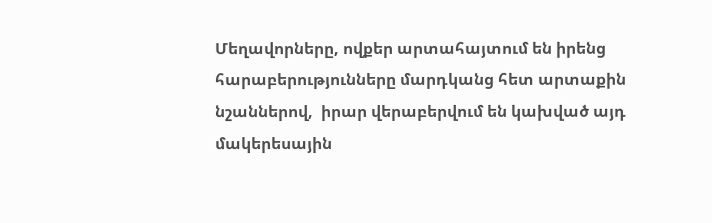Մեղավորները, ովքեր արտահայտում են իրենց հարաբերությունները մարդկանց հետ արտաքին նշաններով,  իրար վերաբերվում են կախված այդ մակերեսային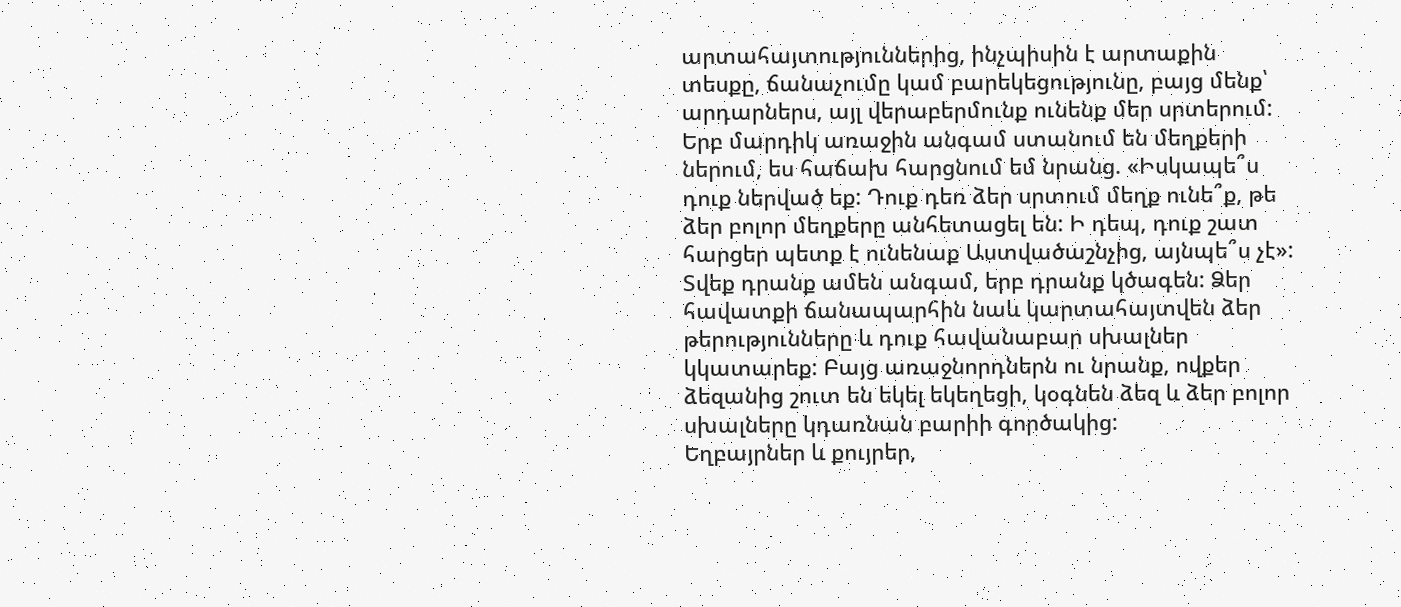արտահայտություններից, ինչպիսին է արտաքին տեսքը, ճանաչումը կամ բարեկեցությունը, բայց մենք՝ արդարներս, այլ վերաբերմունք ունենք մեր սրտերում:
Երբ մարդիկ առաջին անգամ ստանում են մեղքերի ներում, ես հաճախ հարցնում եմ նրանց. «Իսկապե՞ս դուք ներված եք: Դուք դեռ ձեր սրտում մեղք ունե՞ք, թե ձեր բոլոր մեղքերը անհետացել են: Ի դեպ, դուք շատ հարցեր պետք է ունենաք Աստվածաշնչից, այնպե՞ս չէ»: Տվեք դրանք ամեն անգամ, երբ դրանք կծագեն: Ձեր հավատքի ճանապարհին նաև կարտահայտվեն ձեր թերությունները և դուք հավանաբար սխալներ կկատարեք: Բայց առաջնորդներն ու նրանք, ովքեր ձեզանից շուտ են եկել եկեղեցի, կօգնեն ձեզ և ձեր բոլոր սխալները կդառնան բարիի գործակից:
Եղբայրներ և քույրեր,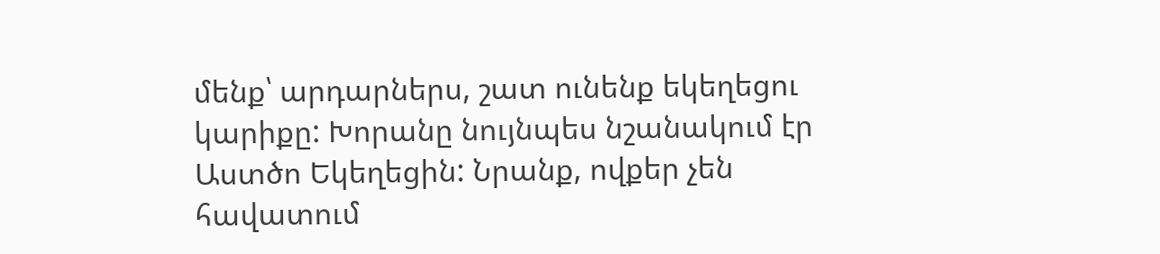մենք՝ արդարներս, շատ ունենք եկեղեցու կարիքը: Խորանը նույնպես նշանակում էր Աստծո Եկեղեցին: Նրանք, ովքեր չեն հավատում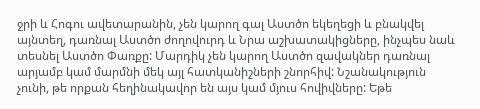ջրի և Հոգու ավետարանին, չեն կարող գալ Աստծո եկեղեցի և բնակվել այնտեղ, դառնալ Աստծո ժողովուրդ և Նրա աշխատակիցները, ինչպես նաև տեսնել Աստծո Փառքը: Մարդիկ չեն կարող Աստծո զավակներ դառնալ արյամբ կամ մարմնի մեկ այլ հատկանիշների շնորհիվ: Նշանակություն չունի, թե որքան հեղինակավոր են այս կամ մյուս հովիվները: Եթե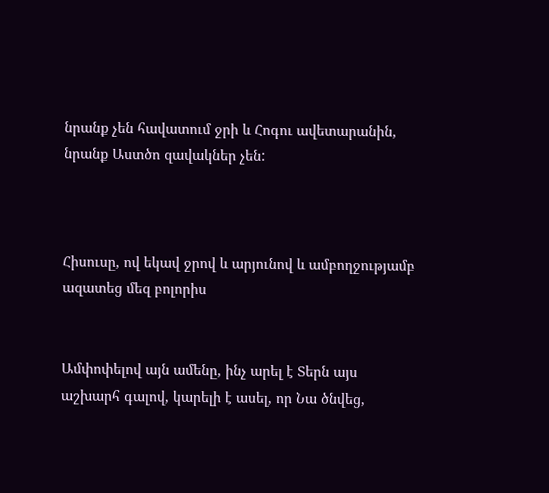նրանք չեն հավատում ջրի և Հոգու ավետարանին, նրանք Աստծո զավակներ չեն:



Հիսուսը, ով եկավ ջրով և արյունով և ամբողջությամբ ազատեց մեզ բոլորիս


Ամփոփելով այն ամենը, ինչ արել է Տերն այս աշխարհ գալով, կարելի է ասել, որ Նա ծնվեց,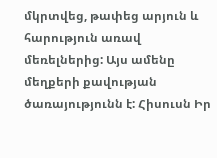մկրտվեց, թափեց արյուն և հարություն առավ մեռելներից: Այս ամենը մեղքերի քավության ծառայությունն է: Հիսուսն Իր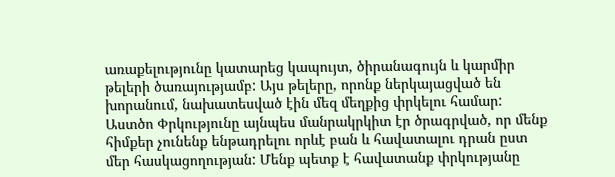առաքելությունը կատարեց կապույտ, ծիրանագույն և կարմիր թելերի ծառայությամբ: Այս թելերը, որոնք ներկայացված են խորանում, նախատեսված էին մեզ մեղքից փրկելու համար: Աստծո Փրկությունը այնպես մանրակրկիտ էր ծրագրված, որ մենք հիմքեր չունենք ենթադրելու որևէ բան և հավատալու դրան ըստ մեր հասկացողության: Մենք պետք է հավատանք փրկությանը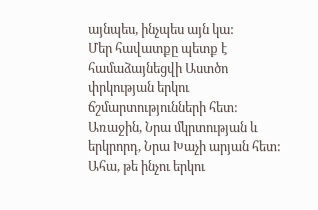այնպես, ինչպես այն կա:
Մեր հավատքը պետք է համաձայնեցվի Աստծո փրկության երկու ճշմարտությունների հետ: Առաջին, Նրա մկրտության և երկրորդ, Նրա Խաչի արյան հետ: Ահա, թե ինչու երկու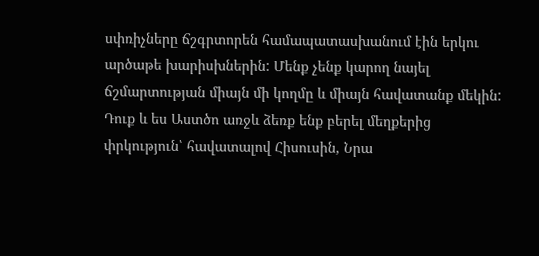սփռիչները ճշգրտորեն համապատասխանում էին երկու արծաթե խարիսխներին: Մենք չենք կարող նայել ճշմարտության միայն մի կողմը և միայն հավատանք մեկին: Դուք և ես Աստծո առջև ձեռք ենք բերել մեղքերից փրկություն՝ հավատալով Հիսուսին, Նրա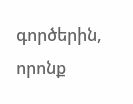գործերին, որոնք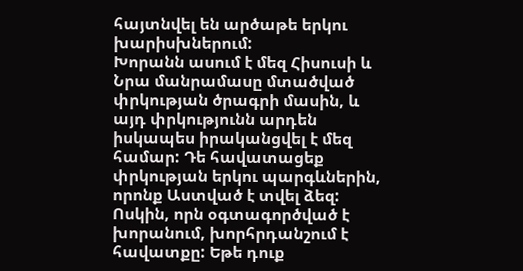հայտնվել են արծաթե երկու խարիսխներում:
Խորանն ասում է մեզ Հիսուսի և Նրա մանրամասը մտածված փրկության ծրագրի մասին, և այդ փրկությունն արդեն իսկապես իրականցվել է մեզ համար: Դե հավատացեք փրկության երկու պարգևներին, որոնք Աստված է տվել ձեզ: Ոսկին, որն օգտագործված է խորանում, խորհրդանշում է հավատքը: Եթե դուք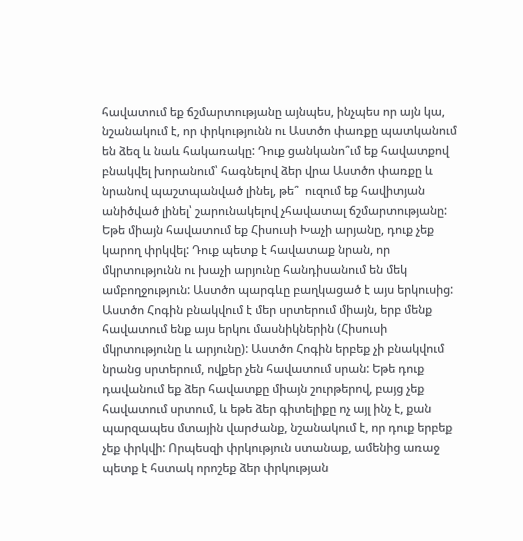հավատում եք ճշմարտությանը այնպես, ինչպես որ այն կա, նշանակում է, որ փրկությունն ու Աստծո փառքը պատկանում են ձեզ և նաև հակառակը: Դուք ցանկանո՞ւմ եք հավատքով բնակվել խորանում՝ հագնելով ձեր վրա Աստծո փառքը և նրանով պաշտպանված լինել, թե՞  ուզում եք հավիտյան անիծված լինել՝ շարունակելով չհավատալ ճշմարտությանը: Եթե միայն հավատում եք Հիսուսի Խաչի արյանը, դուք չեք կարող փրկվել: Դուք պետք է հավատաք նրան, որ մկրտությունն ու խաչի արյունը հանդիսանում են մեկ ամբողջություն: Աստծո պարգևը բաղկացած է այս երկուսից:
Աստծո Հոգին բնակվում է մեր սրտերում միայն, երբ մենք հավատում ենք այս երկու մասնիկներին (Հիսուսի մկրտությունը և արյունը): Աստծո Հոգին երբեք չի բնակվում նրանց սրտերում, ովքեր չեն հավատում սրան: Եթե դուք դավանում եք ձեր հավատքը միայն շուրթերով, բայց չեք հավատում սրտում, և եթե ձեր գիտելիքը ոչ այլ ինչ է, քան պարզապես մտային վարժանք, նշանակում է, որ դուք երբեք չեք փրկվի: Որպեսզի փրկություն ստանաք, ամենից առաջ պետք է հստակ որոշեք ձեր փրկության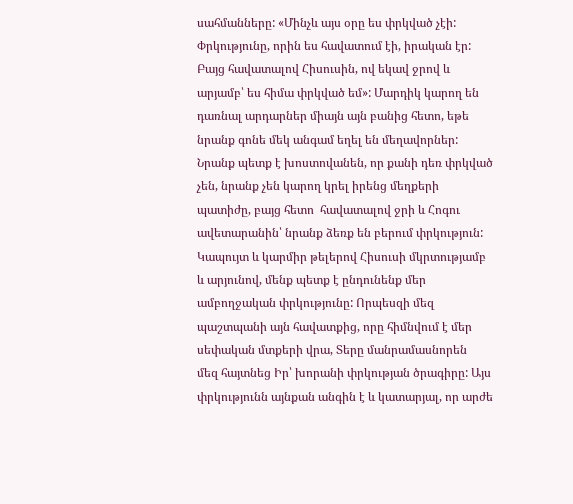սահմանները: «Մինչև այս օրը ես փրկված չէի: Փրկությունը, որին ես հավատում էի, իրական էր: Բայց հավատալով Հիսուսին, ով եկավ ջրով և արյամբ՝ ես հիմա փրկված եմ»: Մարդիկ կարող են դառնալ արդարներ միայն այն բանից հետո, եթե նրանք գոնե մեկ անգամ եղել են մեղավորներ: Նրանք պետք է խոստովանեն, որ քանի դեռ փրկված չեն, նրանք չեն կարող կրել իրենց մեղքերի պատիժը, բայց հետո  հավատալով ջրի և Հոգու ավետարանին՝ նրանք ձեռք են բերում փրկություն:
Կապույտ և կարմիր թելերով Հիսուսի մկրտությամբ և արյունով, մենք պետք է ընդունենք մեր ամբողջական փրկությունը: Որպեսզի մեզ պաշտպանի այն հավատքից, որը հիմնվում է մեր սեփական մտքերի վրա, Տերը մանրամասնորեն  մեզ հայտնեց Իր՝ խորանի փրկության ծրագիրը: Այս փրկությունն այնքան անգին է և կատարյալ, որ արժե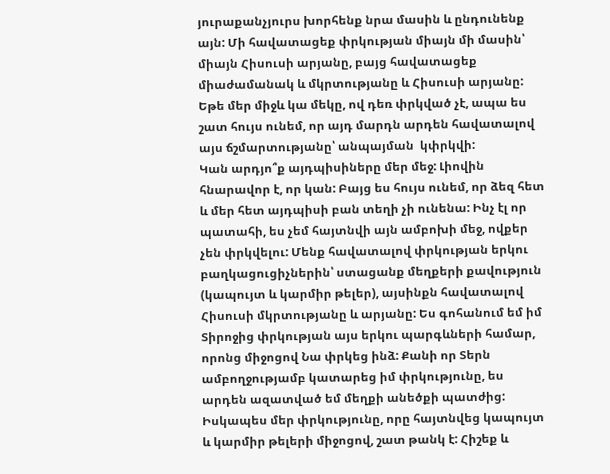յուրաքանչյուրս խորհենք նրա մասին և ընդունենք այն: Մի հավատացեք փրկության միայն մի մասին՝ միայն Հիսուսի արյանը, բայց հավատացեք միաժամանակ և մկրտությանը և Հիսուսի արյանը: Եթե մեր միջև կա մեկը, ով դեռ փրկված չէ, ապա ես շատ հույս ունեմ, որ այդ մարդն արդեն հավատալով այս ճշմարտությանը՝ անպայման  կփրկվի:
Կան արդյո՞ք այդպիսիները մեր մեջ: Լիովին հնարավոր է, որ կան: Բայց ես հույս ունեմ, որ ձեզ հետ և մեր հետ այդպիսի բան տեղի չի ունենա: Ինչ էլ որ պատահի, ես չեմ հայտնվի այն ամբոխի մեջ, ովքեր չեն փրկվելու: Մենք հավատալով փրկության երկու բաղկացուցիչներին՝ ստացանք մեղքերի քավություն (կապույտ և կարմիր թելեր), այսինքն հավատալով Հիսուսի մկրտությանը և արյանը: Ես գոհանում եմ իմ Տիրոջից փրկության այս երկու պարգևների համար, որոնց միջոցով Նա փրկեց ինձ: Քանի որ Տերն ամբողջությամբ կատարեց իմ փրկությունը, ես արդեն ազատված եմ մեղքի անեծքի պատժից:
Իսկապես մեր փրկությունը, որը հայտնվեց կապույտ և կարմիր թելերի միջոցով, շատ թանկ է: Հիշեք և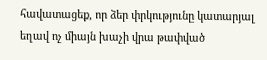հավատացեք, որ ձեր փրկությունը կատարյալ եղավ ոչ միայն խաչի վրա թափված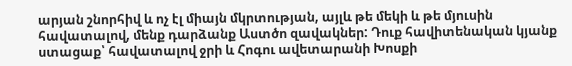արյան շնորհիվ և ոչ էլ միայն մկրտության, այլև թե մեկի և թե մյուսին հավատալով, մենք դարձանք Աստծո զավակներ: Դուք հավիտենական կյանք ստացաք՝ հավատալով ջրի և Հոգու ավետարանի Խոսքի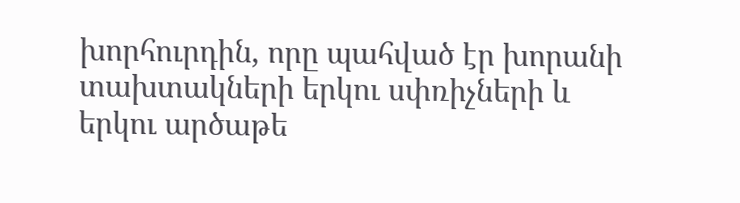խորհուրդին, որը պահված էր խորանի տախտակների երկու սփռիչների և երկու արծաթե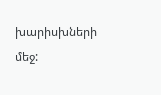խարիսխների մեջ: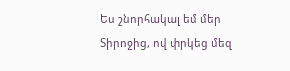Ես շնորհակալ եմ մեր Տիրոջից, ով փրկեց մեզ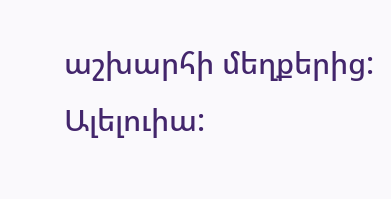աշխարհի մեղքերից: Ալելուիա: